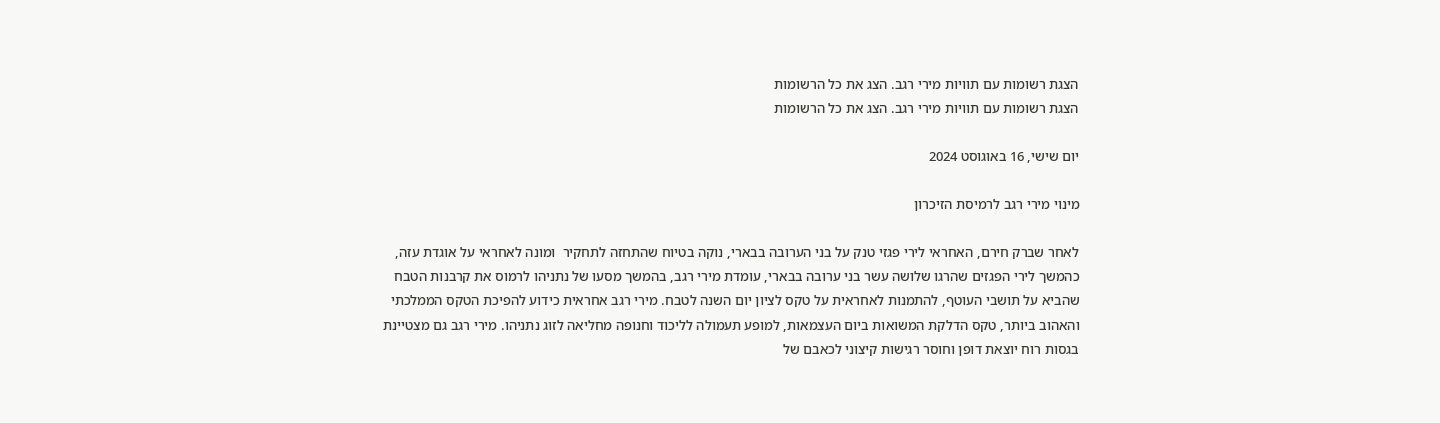הצגת רשומות עם תוויות מירי רגב. הצג את כל הרשומות
הצגת רשומות עם תוויות מירי רגב. הצג את כל הרשומות

יום שישי, 16 באוגוסט 2024

מינוי מירי רגב לרמיסת הזיכרון

לאחר שברק חירם, האחראי לירי פגזי טנק על בני הערובה בבארי, נוקה בטיוח שהתחזה לתחקיר  ומונה לאחראי על אוגדת עזה, כהמשך לירי הפגזים שהרגו שלושה עשר בני ערובה בבארי, עומדת מירי רגב, בהמשך מסעו של נתניהו לרמוס את קרבנות הטבח שהביא על תושבי העוטף, להתמנות לאחראית על טקס לציון יום השנה לטבח. מירי רגב אחראית כידוע להפיכת הטקס הממלכתי והאהוב ביותר, טקס הדלקת המשואות ביום העצמאות, למופע תעמולה לליכוד וחנופה מחליאה לזוג נתניהו. מירי רגב גם מצטיינת בגסות רוח יוצאת דופן וחוסר רגישות קיצוני לכאבם של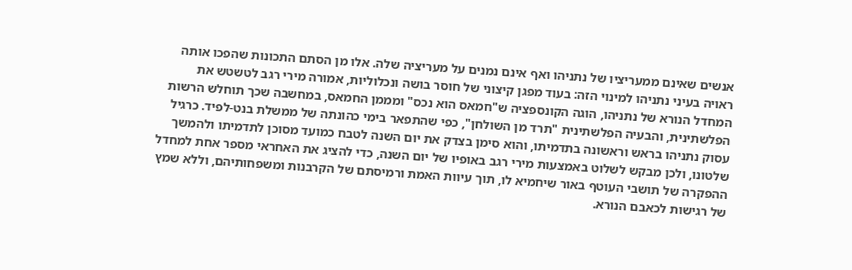אנשים שאינם ממעריציו של נתניהו ואף אינם נמנים על מעריציה שלה. אלו מן הסתם התכונות שהפכו אותה ראויה בעיני נתניהו למינוי הזה: בעוד מפגן קיצוני של חוסר בושה ונכלוליות, אמורה מירי רגב לטשטש את המחדל הנורא של נתניהו, הוגה הקונספציה ש"חמאס הוא נכס" ומממן החמאס, במחשבה שכך תוחלש הרשות הפלשתינית, והבעיה הפלשתינית "תרד מן השולחן", כפי שהתפאר בימי כהונתה של ממשלת בנט-לפיד. כרגיל עסוק נתניהו בראש וראשונה בתדמיתו, והוא סימן בצדק את יום השנה לטבח כמועד מסוכן לתדמיתו ולהמשך שלטונו, ולכן מבקש לשלוט באמצעות מירי רגב באופיו של יום השנה, כדי להציג את האחראי מספר אחת למחדל ההפקרה של תושבי העוטף באור שיחמיא לו, תוך עיוות האמת ורמיסתם של הקרבנות ומשפחותיהם, וללא שמץ של רגישות לכאבם הנורא.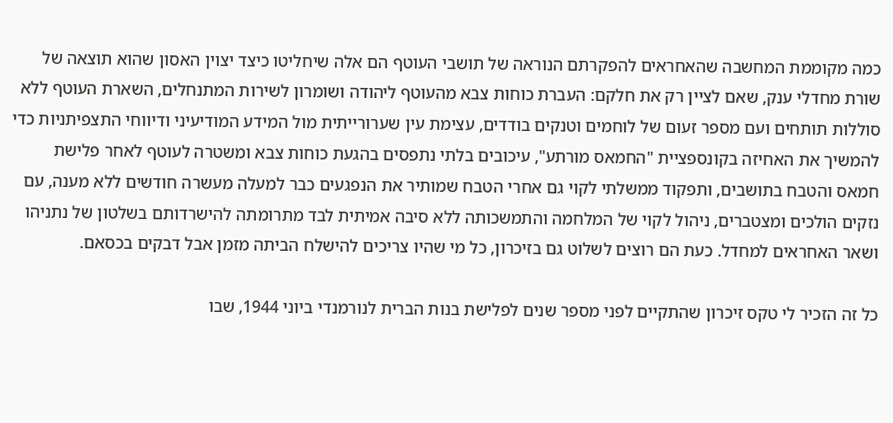כמה מקוממת המחשבה שהאחראים להפקרתם הנוראה של תושבי העוטף הם אלה שיחליטו כיצד יצוין האסון שהוא תוצאה של שורת מחדלי ענק, שאם לציין רק את חלקם: העברת כוחות צבא מהעוטף ליהודה ושומרון לשירות המתנחלים, השארת העוטף ללא סוללות תותחים ועם מספר זעום של לוחמים וטנקים בודדים, עצימת עין שערורייתית מול המידע המודיעיני ודיווחי התצפיתניות כדי להמשיך את האחיזה בקונספציית "החמאס מורתע", עיכובים בלתי נתפסים בהגעת כוחות צבא ומשטרה לעוטף לאחר פלישת חמאס והטבח בתושבים, ותפקוד ממשלתי לקוי גם אחרי הטבח שמותיר את הנפגעים כבר למעלה מעשרה חודשים ללא מענה, עם נזקים הולכים ומצטברים, ניהול לקוי של המלחמה והתמשכותה ללא סיבה אמיתית לבד מתרומתה להישרדותם בשלטון של נתניהו ושאר האחראים למחדל. כעת הם רוצים לשלוט גם בזיכרון, כל מי שהיו צריכים להישלח הביתה מזמן אבל דבקים בכסאם.

כל זה הזכיר לי טקס זיכרון שהתקיים לפני מספר שנים לפלישת בנות הברית לנורמנדי ביוני 1944, שבו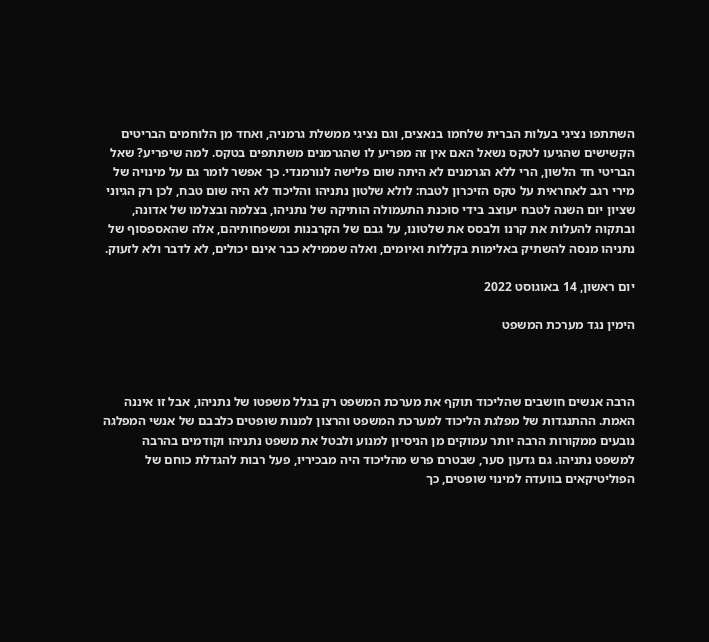השתתפו נציגי בעלות הברית שלחמו בנאצים, וגם נציגי ממשלת גרמניה, ואחד מן הלוחמים הבריטים הקשישים שהגיעו לטקס נשאל האם אין זה מפריע לו שהגרמנים משתתפים בטקס. למה שיפריע? שאל הבריטי חד הלשון, הרי ללא הגרמנים לא היתה שום פלישה לנורמנדי. כך אפשר לומר גם על מינויה של מירי רגב לאחראית על טקס הזיכרון לטבח: לולא שלטון נתניהו והליכוד לא היה שום טבח, לכן רק הגיוני שציון יום השנה לטבח יעוצב בידי סוכנת התעמולה הותיקה של נתניהו, בצלמה ובצלמו של אדונה, ובתקוה להעלות את קרנו ולבסס את שלטונו, על גבם של הקרבנות ומשפחותיהם, אלה שהאספסוף של נתניהו מנסה להשתיק באלימות בקללות ואיומים, ואלה שממילא כבר אינם יכולים, לא לדבר ולא לזעוק.

יום ראשון, 14 באוגוסט 2022

הימין נגד מערכת המשפט



הרבה אנשים חושבים שהליכוד תוקף את מערכת המשפט רק בגלל משפטו של נתניהו, אבל זו איננה האמת. ההתנגדות של מפלגת הליכוד למערכת המשפט והרצון למנות שופטים כלבבם של אנשי המפלגה נובעים ממקורות הרבה יותר עמוקים מן הניסיון למנוע ולבטל את משפט נתניהו וקודמים בהרבה למשפט נתניהו. גם גדעון סער, שבטרם פרש מהליכוד היה מבכיריו, פעל רבות להגדלת כוחם של הפוליטיקאים בוועדה למינוי שופטים, כך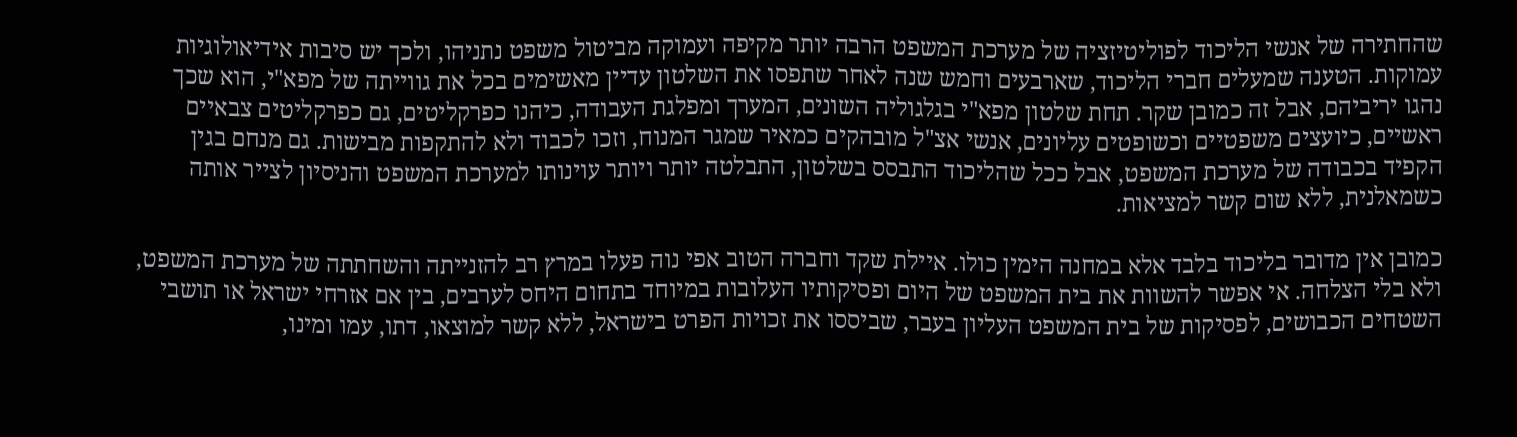שהחתירה של אנשי הליכוד לפוליטיזציה של מערכת המשפט הרבה יותר מקיפה ועמוקה מביטול משפט נתניהו, ולכך יש סיבות אידיאולוגיות עמוקות. הטענה שמעלים חברי הליכוד, שארבעים וחמש שנה לאחר שתפסו את השלטון עדיין מאשימים בכל את גווייתה של מפא"י, הוא שכך נהגו יריביהם, אבל זה כמובן שקר. תחת שלטון מפא"י בגלגוליה השונים, המערך ומפלגת העבודה, כיהנו כפרקליטים, גם כפרקליטים צבאיים ראשיים, כיועצים משפטיים וכשופטים עליונים, אנשי אצ"ל מובהקים כמאיר שמגר המנוח, וזכו לכבוד ולא להתקפות מבישות. גם מנחם בגין הקפיד בכבודה של מערכת המשפט, אבל ככל שהליכוד התבסס בשלטון, התבלטה יותר ויותר עוינותו למערכת המשפט והניסיון לצייר אותה כשמאלנית, ללא שום קשר למציאות.

כמובן אין מדובר בליכוד בלבד אלא במחנה הימין כולו. איילת שקד וחברה הטוב אפי נוה פעלו במרץ רב להזנייתה והשחתתה של מערכת המשפט, ולא בלי הצלחה. אי אפשר להשוות את בית המשפט של היום ופסיקותיו העלובות במיוחד בתחום היחס לערבים, בין אם אזרחי ישראל או תושבי השטחים הכבושים, לפסיקות של בית המשפט העליון בעבר, שביססו את זכויות הפרט בישראל, ללא קשר למוצאו, דתו, עמו ומינו,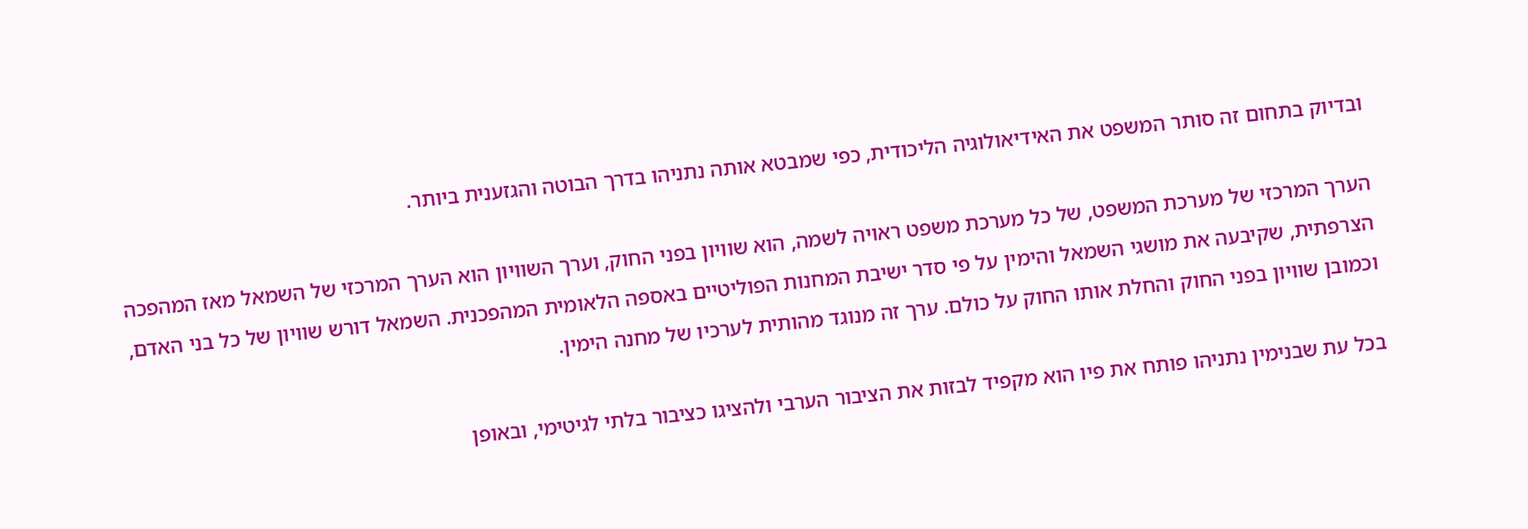ובדיוק בתחום זה סותר המשפט את האידיאולוגיה הליכודית, כפי שמבטא אותה נתניהו בדרך הבוטה והגזענית ביותר.

הערך המרכזי של מערכת המשפט, של כל מערכת משפט ראויה לשמה, הוא שוויון בפני החוק, וערך השוויון הוא הערך המרכזי של השמאל מאז המהפכה הצרפתית, שקיבעה את מושגי השמאל והימין על פי סדר ישיבת המחנות הפוליטיים באספה הלאומית המהפכנית. השמאל דורש שוויון של כל בני האדם, וכמובן שוויון בפני החוק והחלת אותו החוק על כולם. ערך זה מנוגד מהותית לערכיו של מחנה הימין.

בכל עת שבנימין נתניהו פותח את פיו הוא מקפיד לבזות את הציבור הערבי ולהציגו כציבור בלתי לגיטימי, ובאופן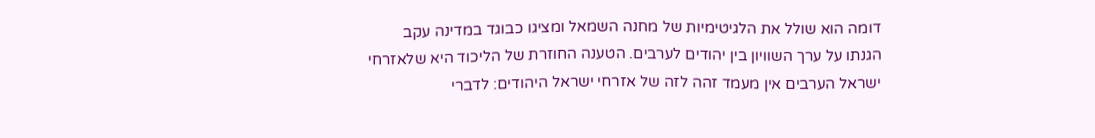דומה הוא שולל את הלגיטימיות של מחנה השמאל ומציגו כבוגד במדינה עקב הגנתו על ערך השוויון בין יהודים לערבים. הטענה החוזרת של הליכוד היא שלאזרחי ישראל הערבים אין מעמד זהה לזה של אזרחי ישראל היהודים: לדברי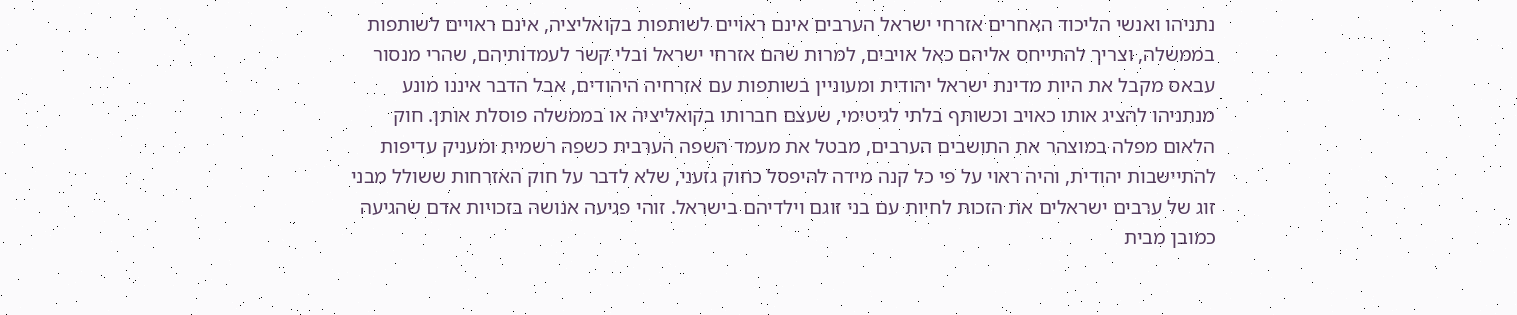נתניהו ואנשי הליכוד האחרים אזרחי ישראל הערבים אינם ראויים לשותפות בקואליציה, אינם ראויים לשותפות בממשלה, וצריך להתייחס אליהם כאל אויבים, למרות שהם אזרחי ישראל ובלי קשר לעמדותיהם, שהרי מנסור עבאס מקבל את היות מדינת ישראל יהודית ומעוניין בשותפות עם אזרחיה היהודים, אבל הדבר איננו מונע מנתניהו להציג אותו כאויב וכשותף בלתי לגיטימי, שעצם חברותו בקואליציה או בממשלה פוסלת אותן. חוק הלאום מפלה במוצהר את התושבים הערבים, מבטל את מעמד השפה הערבית כשפה רשמית ומעניק עדיפות להתיישבות יהודית, והיה ראוי על פי כל קנה מידה להיפסל כחוק גזעני, שלא לדבר על חוק האזרחות ששולל מבני זוג של ערבים ישראלים את הזכות לחיות עם בני זוגם וילדיהם בישראל. זוהי פגיעה אנושה בזכויות אדם שהגיעה כמובן מבית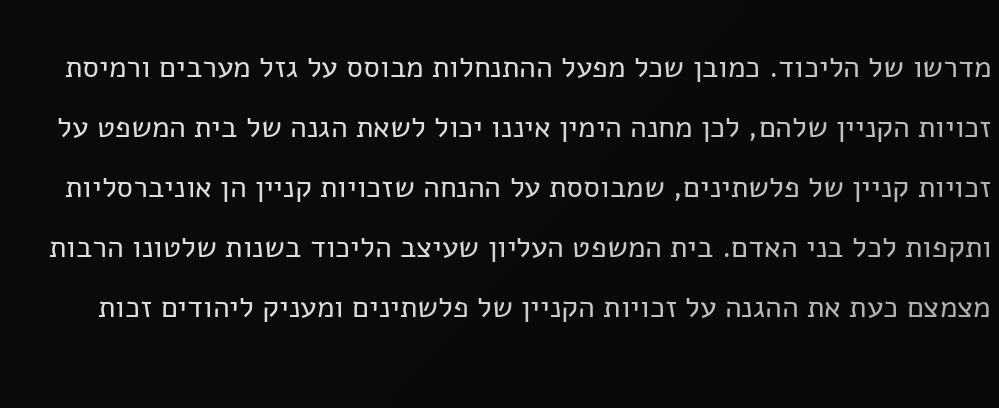מדרשו של הליכוד. כמובן שכל מפעל ההתנחלות מבוסס על גזל מערבים ורמיסת זכויות הקניין שלהם, לכן מחנה הימין איננו יכול לשאת הגנה של בית המשפט על זכויות קניין של פלשתינים, שמבוססת על ההנחה שזכויות קניין הן אוניברסליות ותקפות לכל בני האדם. בית המשפט העליון שעיצב הליכוד בשנות שלטונו הרבות מצמצם כעת את ההגנה על זכויות הקניין של פלשתינים ומעניק ליהודים זכות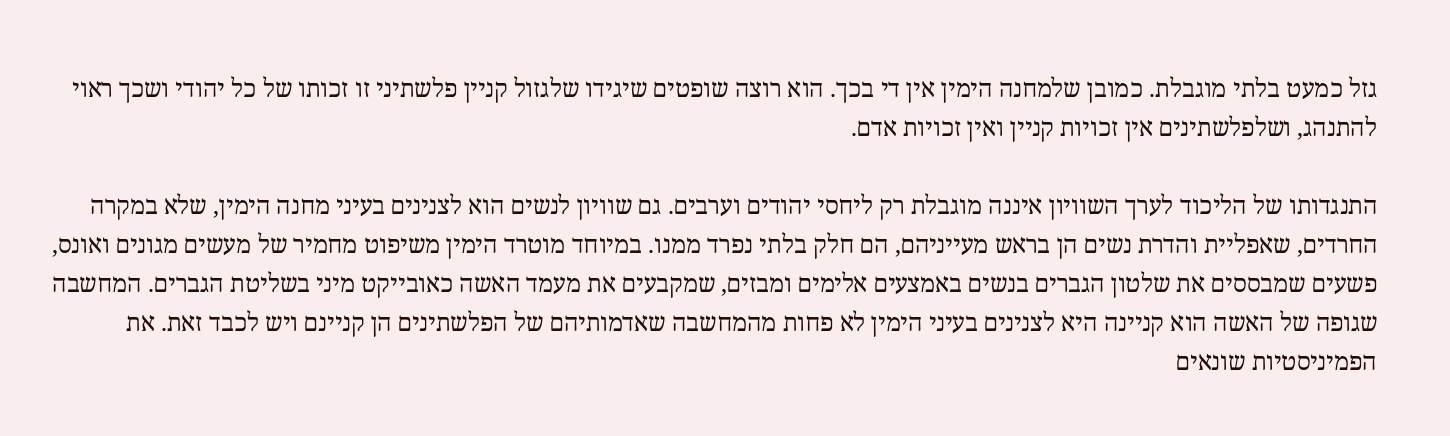גזל כמעט בלתי מוגבלת. כמובן שלמחנה הימין אין די בכך. הוא רוצה שופטים שיגידו שלגזול קניין פלשתיני זו זכותו של כל יהודי ושכך ראוי להתנהג, ושלפלשתינים אין זכויות קניין ואין זכויות אדם.

התנגדותו של הליכוד לערך השוויון איננה מוגבלת רק ליחסי יהודים וערבים. גם שוויון לנשים הוא לצנינים בעיני מחנה הימין, שלא במקרה החרדים, שאפליית והדרת נשים הן בראש מעייניהם, הם חלק בלתי נפרד ממנו. במיוחד מוטרד הימין משיפוט מחמיר של מעשים מגונים ואונס, פשעים שמבססים את שלטון הגברים בנשים באמצעים אלימים ומבזים, שמקבעים את מעמד האשה כאובייקט מיני בשליטת הגברים. המחשבה שגופה של האשה הוא קניינה היא לצנינים בעיני הימין לא פחות מהמחשבה שאדמותיהם של הפלשתינים הן קניינם ויש לכבד זאת. את הפמיניסטיות שונאים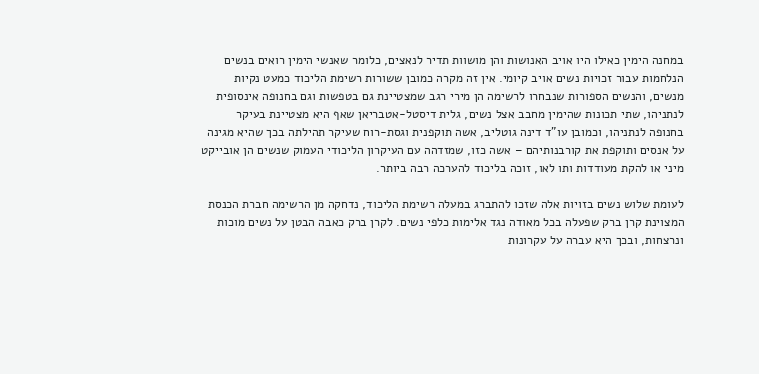במחנה הימין כאילו היו אויב האנושות והן מושוות תדיר לנאצים, כלומר שאנשי הימין רואים בנשים הנלחמות עבור זכויות נשים אויב קיומי. אין זה מקרה כמובן ששורות רשימת הליכוד כמעט נקיות מנשים, והנשים הספורות שנבחרו לרשימה הן מירי רגב שמצטיינת גם בטפשות וגם בחנופה אינסופית לנתניהו, שתי תכונות שהימין מחבב אצל נשים, גלית דיסטל-אטבריאן שאף היא מצטיינת בעיקר בחנופה לנתניהו, וכמובן עו"ד דינה גוטליב, אשה תוקפנית וגסת-רוח שעיקר תהילתה בכך שהיא מגינה על אנסים ותוקפת את קורבנותיהם – אשה כזו, שמזדהה עם העיקרון הליכודי העמוק שנשים הן אובייקט מיני או להקת מעודדות ותו לאו, זוכה בליכוד להערכה רבה ביותר.

לעומת שלוש נשים בזויות אלה שזכו להתברג במעלה רשימת הליכוד, נדחקה מן הרשימה חברת הכנסת המצוינת קרן ברק שפעלה בכל מאודה נגד אלימות כלפי נשים. לקרן ברק כאבה הבטן על נשים מוכות ונרצחות, ובכך היא עברה על עקרונות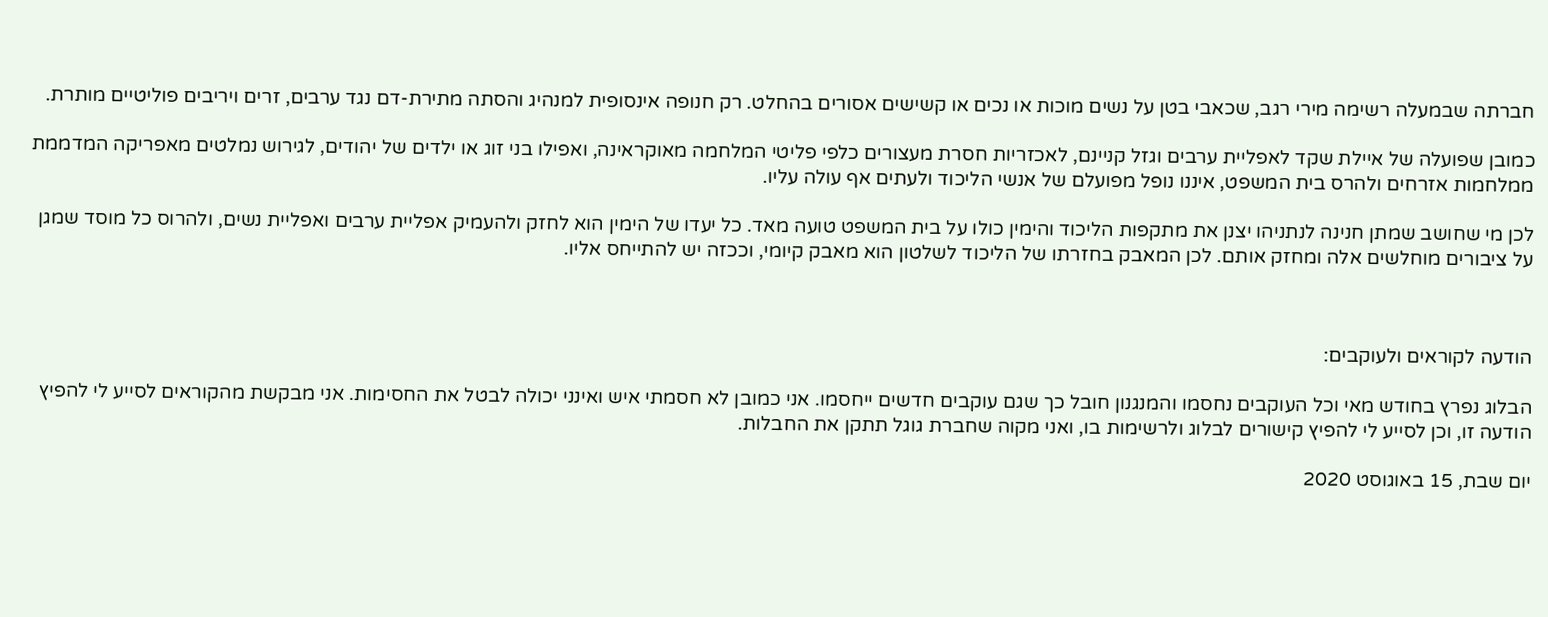חברתה שבמעלה רשימה מירי רגב, שכאבי בטן על נשים מוכות או נכים או קשישים אסורים בהחלט. רק חנופה אינסופית למנהיג והסתה מתירת-דם נגד ערבים, זרים ויריבים פוליטיים מותרת.

כמובן שפועלה של איילת שקד לאפליית ערבים וגזל קניינם, לאכזריות חסרת מעצורים כלפי פליטי המלחמה מאוקראינה, ואפילו בני זוג או ילדים של יהודים, לגירוש נמלטים מאפריקה המדממת ממלחמות אזרחים ולהרס בית המשפט, איננו נופל מפועלם של אנשי הליכוד ולעתים אף עולה עליו.

לכן מי שחושב שמתן חנינה לנתניהו יצנן את מתקפות הליכוד והימין כולו על בית המשפט טועה מאד. כל יעדו של הימין הוא לחזק ולהעמיק אפליית ערבים ואפליית נשים, ולהרוס כל מוסד שמגן על ציבורים מוחלשים אלה ומחזק אותם. לכן המאבק בחזרתו של הליכוד לשלטון הוא מאבק קיומי, וככזה יש להתייחס אליו.



הודעה לקוראים ולעוקבים:

הבלוג נפרץ בחודש מאי וכל העוקבים נחסמו והמנגנון חובל כך שגם עוקבים חדשים ייחסמו. אני כמובן לא חסמתי איש ואינני יכולה לבטל את החסימות. אני מבקשת מהקוראים לסייע לי להפיץ הודעה זו, וכן לסייע לי להפיץ קישורים לבלוג ולרשימות בו, ואני מקוה שחברת גוגל תתקן את החבלות.

יום שבת, 15 באוגוסט 2020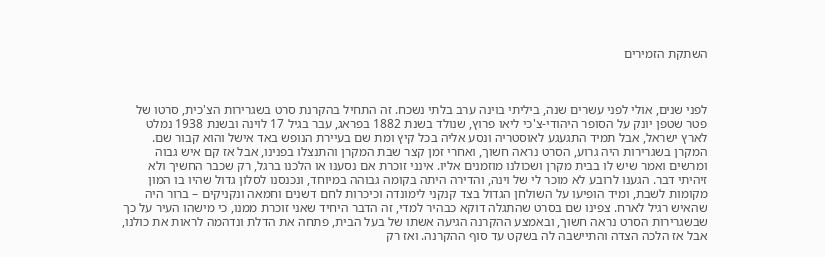השתקת הזמירים



לפני שנים, אולי לפני עשרים שנה, ביליתי בוינה ערב בלתי נשכח. זה התחיל בהקרנת סרט בשגרירות הצ'כית, סרטו של פטר שטפן יונק על הסופר היהודי-צ'כי ליאו פרוץ, שנולד בשנת 1882 בפראג, עבר בגיל 17 לוינה ובשנת 1938 נמלט לארץ ישראל, אבל תמיד התגעגע לאוסטריה ונסע אליה בכל קיץ ומת שם בעיירת הנופש באד אישל והוא קבור שם. המקרן בשגרירות היה גרוע, הסרט נראה חשוך, ואחרי זמן קצר שבת המקרן והתנצלו בפנינו, אבל אז קם איש גבוה ומרשים ואמר שיש לו בבית מקרן ושכולנו מוזמנים אליו. אינני זוכרת אם נסענו או הלכנו ברגל, רק שכבר החשיך ולא זיהיתי דבר. הגענו לרובע לא מוכר לי של וינה, והדירה היתה בקומה גבוהה במיוחד, ונכנסנו לסלון גדול שהיו בו המון מקומות לשבת, ומיד הופיעו על השולחן הגדול בצד קנקני לימונדה וכיכרות לחם דשנים וחמאה ונקניקים – ברור היה שהאיש רגיל לארח. צפינו שם בסרט שהתגלה דוקא כבהיר למדי, זה הדבר היחיד שאני זוכרת ממנו, כי מישהו העיר על כך שבשגרירות הסרט נראה חשוך, ובאמצע ההקרנה הגיעה אשתו של בעל הבית, פתחה את הדלת ונדהמה לראות את כולנו, אבל אז הלכה הצדה והתיישבה לה בשקט עד סוף ההקרנה. ואז רק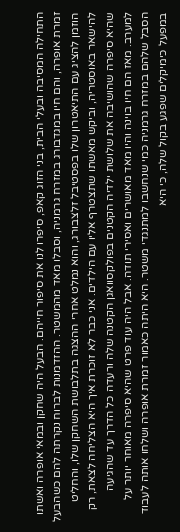התחילה המסיבה ובעלי הבית, בני הזוג קאפ, סיפרו לנו את סיפור חייהם. הבעל היה שחקן ובמאי אופרה ואשתו זמרת אופרה, והם חיו במגדבורג במזרח גרמניה, וסבלו מאד מהמשטר. ההזדמנות לברוח נקרתה להם כשהבעל הוזמן להציג עם התיאטרון שלו בפסטיבל זלצבורג, והוא נמלט אחרי ההצגה בתלבושת השחקן שלו, והחליט להישאר באוסטריה, וביקש מאשתו שתצטרף אליו עם הילדים. אני כבר לא זוכרת איך היא הצליחה לצאת, רק שהיא סיפרה שהושיבה את שלושת ילדיה הקטנים בפולקסוואגן הקטנה שלה ורעדה כל הדרך עד שהגיעה למערב. מאז הם חיו בוינה והיו מאד מאושרים ואסירי תודה. אבל היה עוד פרט שהיא סיפרה מאוחר יותר על הסבל שלהם במזרח גרמניה כמי שנחשבו למתנגדי משטר. היא היתה כאמור זמרת אופרה ושלחו אותה לעבוד במפעל כימיקלים שפגע בקול שלה, כי היא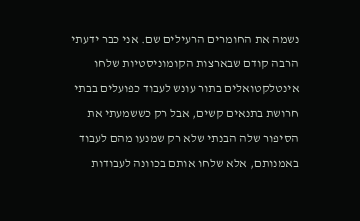נשמה את החומרים הרעילים שם. אני כבר ידעתי הרבה קודם שבארצות הקומוניסטיות שלחו אינטלקטואלים בתור עונש לעבוד כפועלים בבתי חרושת בתנאים קשים, אבל רק כששמעתי את הסיפור שלה הבנתי שלא רק שמנעו מהם לעבוד באמנותם, אלא שלחו אותם בכוונה לעבודות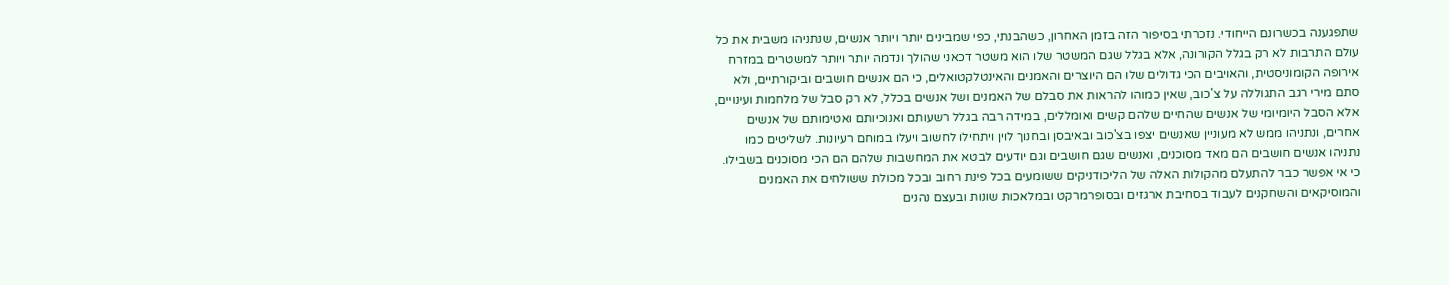שתפגענה בכשרונם הייחודי. נזכרתי בסיפור הזה בזמן האחרון, כשהבנתי, כפי שמבינים יותר ויותר אנשים, שנתניהו משבית את כל עולם התרבות לא רק בגלל הקורונה, אלא בגלל שגם המשטר שלו הוא משטר דכאני שהולך ונדמה יותר ויותר למשטרים במזרח אירופה הקומוניסטית, והאויבים הכי גדולים שלו הם היוצרים והאמנים והאינטלקטואלים, כי הם אנשים חושבים וביקורתיים, ולא סתם מירי רגב התגוללה על צ'כוב, שאין כמוהו להראות את סבלם של האמנים ושל אנשים בכלל, לא רק סבל של מלחמות ועינויים, אלא הסבל היומיומי של אנשים שהחיים שלהם קשים ואומללים, במידה רבה בגלל רשעותם ואנוכיותם ואטימותם של אנשים אחרים, ונתניהו ממש לא מעוניין שאנשים יצפו בצ'כוב ובאיבסן ובחנוך לוין ויתחילו לחשוב ויעלו במוחם רעיונות. לשליטים כמו נתניהו אנשים חושבים הם מאד מסוכנים, ואנשים שגם חושבים וגם יודעים לבטא את המחשבות שלהם הם הכי מסוכנים בשבילו. כי אי אפשר כבר להתעלם מהקולות האלה של הליכודניקים ששומעים בכל פינת רחוב ובכל מכולת ששולחים את האמנים והמוסיקאים והשחקנים לעבוד בסחיבת ארגזים ובסופרמרקט ובמלאכות שונות ובעצם נהנים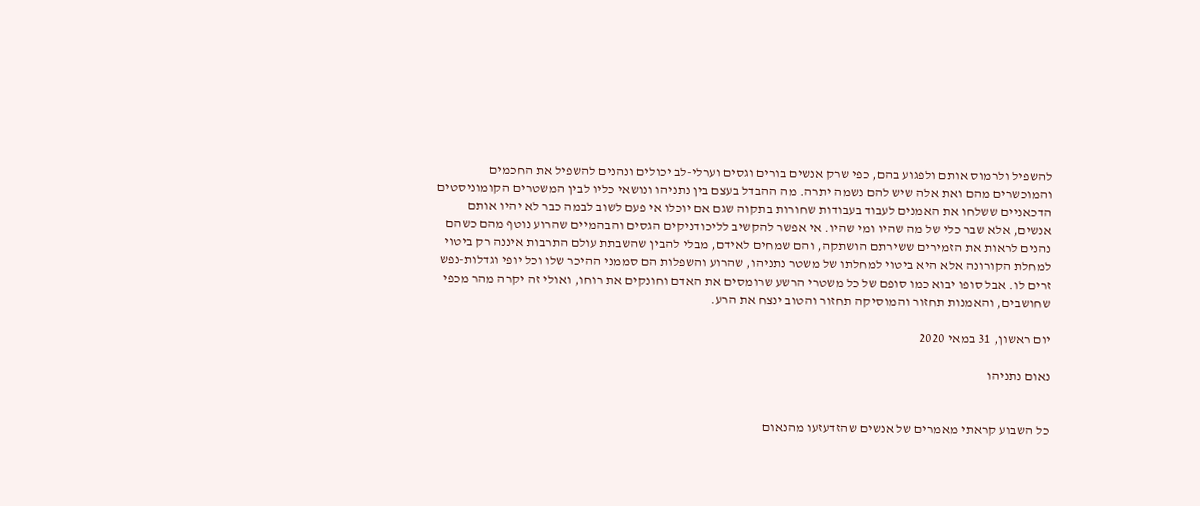להשפיל ולרמוס אותם ולפגוע בהם, כפי שרק אנשים בורים וגסים וערלי-לב יכולים ונהנים להשפיל את החכמים והמוכשרים מהם ואת אלה שיש להם נשמה יתרה. מה ההבדל בעצם בין נתניהו ונושאי כליו לבין המשטרים הקומוניסטים הדכאניים ששלחו את האמנים לעבוד בעבודות שחורות בתקוה שגם אם יוכלו אי פעם לשוב לבמה כבר לא יהיו אותם אנשים, אלא שבר כלי של מה שהיו ומי שהיו. אי אפשר להקשיב לליכודניקים הגסים והבהמיים שהרוע נוטף מהם כשהם נהנים לראות את הזמירים ששירתם הושתקה, והם שמחים לאידם, מבלי להבין שהשבתת עולם התרבות איננה רק ביטוי למחלת הקורונה אלא היא ביטוי למחלתו של משטר נתניהו, שהרוע והשפלות הם סממני ההיכר שלו וכל יופי וגדלות-נפש זרים לו. אבל סופו יבוא כמו סופם של כל משטרי הרשע שרומסים את האדם וחונקים את רוחו, ואולי זה יקרה מהר מכפי שחושבים, והאמנות תחזור והמוסיקה תחזור והטוב ינצח את הרע.

יום ראשון, 31 במאי 2020

נאום נתניהו


כל השבוע קראתי מאמרים של אנשים שהזדעזעו מהנאום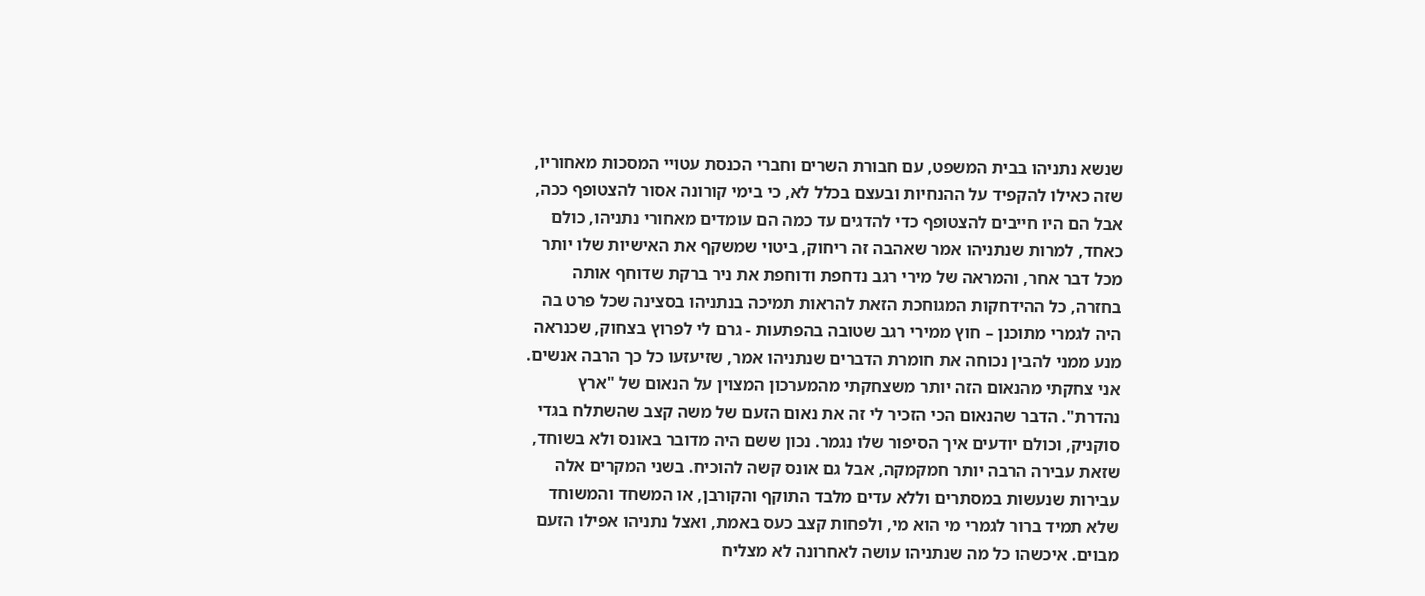שנשא נתניהו בבית המשפט, עם חבורת השרים וחברי הכנסת עטויי המסכות מאחוריו, שזה כאילו להקפיד על ההנחיות ובעצם בכלל לא, כי בימי קורונה אסור להצטופף ככה, אבל הם היו חייבים להצטופף כדי להדגים עד כמה הם עומדים מאחורי נתניהו, כולם כאחד, למרות שנתניהו אמר שאהבה זה ריחוק, ביטוי שמשקף את האישיות שלו יותר מכל דבר אחר, והמראה של מירי רגב נדחפת ודוחפת את ניר ברקת שדוחף אותה בחזרה, כל ההידחקות המגוחכת הזאת להראות תמיכה בנתניהו בסצינה שכל פרט בה היה לגמרי מתוכנן – חוץ ממירי רגב שטובה בהפתעות - גרם לי לפרוץ בצחוק, שכנראה מנע ממני להבין נכוחה את חומרת הדברים שנתניהו אמר, שזיעזעו כל כך הרבה אנשים. אני צחקתי מהנאום הזה יותר משצחקתי מהמערכון המצוין על הנאום של "ארץ נהדרת". הדבר שהנאום הכי הזכיר לי זה את נאום הזעם של משה קצב שהשתלח בגדי סוקניק, וכולם יודעים איך הסיפור שלו נגמר. נכון ששם היה מדובר באונס ולא בשוחד, שזאת עבירה הרבה יותר חמקמקה, אבל גם אונס קשה להוכיח. בשני המקרים אלה עבירות שנעשות במסתרים וללא עדים מלבד התוקף והקורבן, או המשחד והמשוחד שלא תמיד ברור לגמרי מי הוא מי, ולפחות קצב כעס באמת, ואצל נתניהו אפילו הזעם מבוים. איכשהו כל מה שנתניהו עושה לאחרונה לא מצליח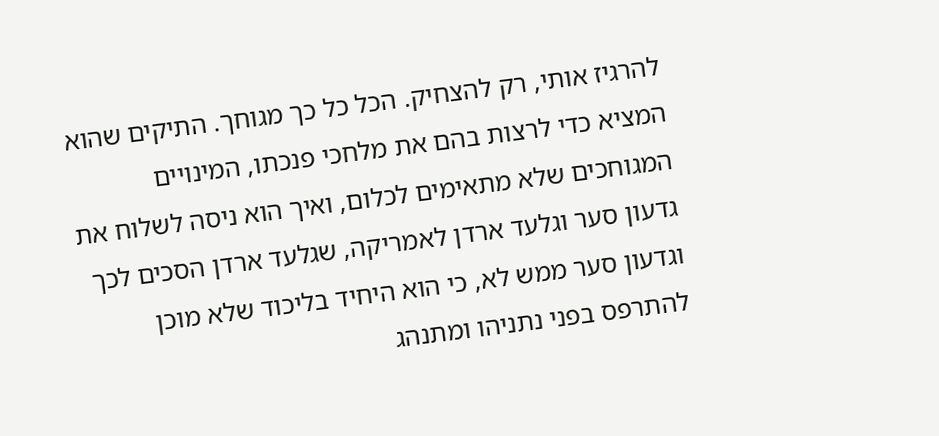להרגיז אותי, רק להצחיק. הכל כל כך מגוחך. התיקים שהוא המציא כדי לרצות בהם את מלחכי פנכתו, המינויים המגוחכים שלא מתאימים לכלום, ואיך הוא ניסה לשלוח את גדעון סער וגלעד ארדן לאמריקה, שגלעד ארדן הסכים לכך וגדעון סער ממש לא, כי הוא היחיד בליכוד שלא מוכן להתרפס בפני נתניהו ומתנהג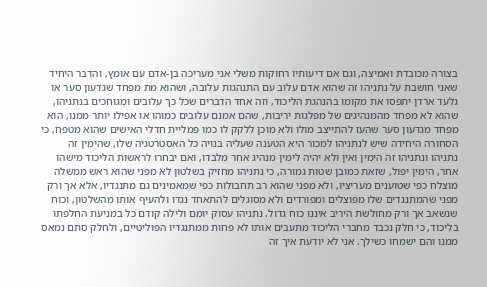בצורה מכובדת ואמיצה, וגם אם דיעותיו רחוקות משלי אני מעריכה בן-אדם עם אומץ, והדבר היחיד שאני חושבת על נתניהו זה שהוא אדם עלוב עם התנהגות עלובה, ושהוא מת מפחד שגדעון סער או גלעד ארדן יתפסו את מקומו בהנהגת הליכוד, וזה אחד הדברים שכל כך עלובים ומגוחכים בנתניהו, שהוא לא מפחד מהמנהיגים של מפלגות יריבות, שהם אמנם עלובים כמוהו או אפילו יותר ממנו, הוא מפחד מגדעון סער שהעז להתייצב מולו ולא מוכן ללקק לו כמו פמליית חדלי האישים שהוא מטפח, כי הסחורה היחידה שיש לנתניהו למכור היא הטענה שעליה בנויה כל האסטרטגיה שלו, שהימין זה נתניהו ונתניהו זה הימין ואין ולא יהיה לימין מנהיג אחר מלבדו, ואם יבחרו לראשות הליכוד מישהו אחר, הימין יפול, שזאת כמובן שטות גמורה, כי נתניהו מחזיק בשלטון לא מפני שהוא ראש ממשלה מוצלח כפי שטוענים מעריציו, ולא מפני שהוא רב תחבולות כפי שמאמינים גם מתנגדיו, אלא אך ורק מפני שהמתנגדים שלו מפוצלים ומפורדים ולא מסוגלים להתאחד נגדו ולהעיף אותו מהשלטון, וכוח שנשאב אך ורק מחולשת היריב איננו כוח גדול. נתניהו עסוק יומם ולילה קודם כל במניעת החלפתו בליכוד, כי חלק נכבד מחברי הליכוד מתעבים אותו לא פחות ממתנגדיו הפוליטיים, ולחלק סתם נמאס ממנו והם ישמחו כשילך. אני לא יודעת איך זה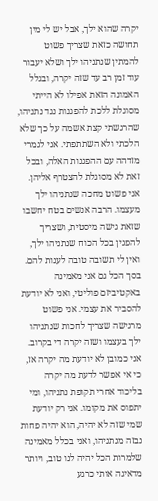יקרה שהוא ילך, אבל יש לי מין תחושה כזאת שצריך פשוט להמתין שנתניהו ילך ושלא יעבור עוד זמן רב עד שזה יקרה, ובגלל האמונה הזאת אפילו לא הייתי מסוגלת ללכת להפגנות נגד נתניהו, שהרגשתי קצת אשמה על כך שלא הלכתי ולא השתתפתי. אני לגמרי מזדהה עם ההפגנות האלה, ובכל זאת לא מסוגלת להצטרף אליהן. אני פשוט מחכה שנתניהו ילך מעצמו. הרבה אנשים בטח יחשבו שזאת גישה מיסטית, ושצריך להפגין בכל הכוח שנתניהו ילך, ואין לי תשובה טובה לענות להם. בסך הכל גם אני מאמינה באקטיביזם פוליטי, ואני לא יודעת להסביר את עצמי. אני פשוט מרגישה שצריך לחכות שנתניהו ילך בעצמו ושזה יקרה די בקרוב. אני כמובן לא יודעת מה יקרה אז, כי אי אפשר לדעת מה יקרה בליכוד אחרי תקופת נתניהו, ומי יתפוס את מקומו. אני רק יודעת שמי שזה לא יהיה, הוא יהיה פחות נבזה מנתניהו, ואני בכלל מאמינה שלמרות הכל יהיה לנו טוב, ויותר מדאיגה אותי כרגע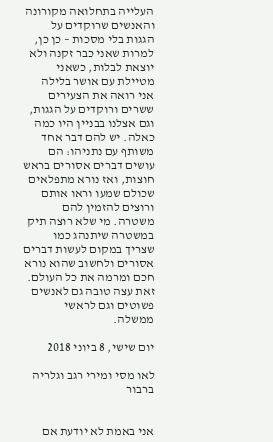העלייה בתחלואה מקורונה והאנשים שרוקדים על הגגות בלי מסכות – כן כן, למרות שאני כבר זקנה ולא יוצאת לבלות, כשאני מטיילת עם אושר בלילה אני רואה את הצעירים ששרים ורוקדים על הגגות, וגם אצלנו בבניין היו כמה כאלה. יש להם דבר אחד משותף עם נתניהו: הם עושים דברים אסורים בראש חוצות, ואז נורא מתפלאים שכולם שמעו וראו אותם ורוצים להזמין להם משטרה. מי שלא רוצה תיק במשטרה שיתנהג כמו שצריך במקום לעשות דברים אסורים ולחשוב שהוא נורא חכם ומרמה את כל העולם. זאת עצה טובה גם לאנשים פשוטים וגם לראשי ממשלה.

יום שישי, 8 ביוני 2018

לאו מסי ומירי רגב וגלריה ברבור


אני באמת לא יודעת אם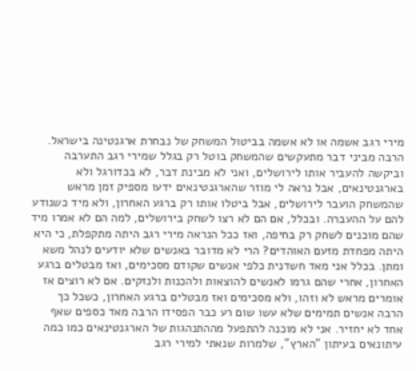מירי רגב אשמה או לא אשמה בביטול המשחק של נבחרת ארגנטינה בישראל. הרבה מביני דבר מתעקשים שהמשחק בוטל רק בגלל שמירי רגב התערבה וביקשה להעביר אותו לירושלים, ואני לא מבינת דבר, לא בכדורגל ולא בארגנטינאים, אבל נראה לי מוזר שהארגנטינאים ידעו מספיק זמן מראש שהמשחק הועבר לירושלים, אבל ביטלו אותו רק ברגע האחרון, ולא מיד כשנודע להם על ההעברה. ובכלל, אם הם לא רצו לשחק בירושלים, למה הם לא אמרו מיד שהם מוכנים לשחק רק בחיפה, ואז ככל הנראה מירי רגב היתה מתקפלת, כי היא היתה מפחדת מזעם האוהדים? הרי לא מדובר באנשים שלא יודעים לנהל משא ומתן. בכלל אני מאד חשדנית כלפי אנשים שקודם מסכימים, ואז מבטלים ברגע האחרון, אחרי שהם גרמו לאנשים להוצאות ולהכנות ולנזקים. אם לא רוצים אז אומרים מראש לא וזהו, ולא מסכימים ואז מבטלים ברגע האחרון, כשכל כך הרבה אנשים תמימים שלא עשו שום רע כבר הפסידו הרבה מאד כספים שאף אחד לא יחזיר. אני לא מוכנה להתפעל מההתנהגות של הארגנטינאים כמו כמה עיתונאים בעיתון "הארץ", שלמרות שנאתי למירי רגב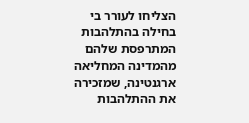הצליחו לעורר בי בחילה בהתלהבות המתרפסת שלהם מהמדינה המחליאה ארגנטינה, שמזכירה את ההתלהבות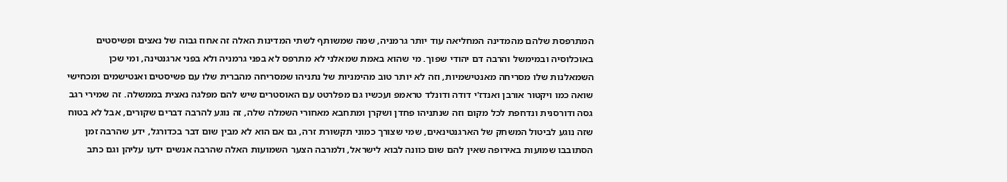המתרפסת שלהם מהמדינה המחליאה עוד יותר גרמניה, שמה שמשותף לשתי המדינות האלה זה אחוז גבוה של נאצים ופשיסטים באוכלוסיה ובמימשל והרבה דם יהודי שפוך. מי שהוא באמת שמאלני לא מתרפס לא בפני גרמניה ולא בפני ארגנטינה, ומי שכן השמאלנות שלו מסריחה מאנטישמיות, וזה לא יותר טוב מהימניות של נתניהו שמסריחה מהברית שלו עם פשיסטים ואנטישמים ומכחישי שואה כמו ויקטור אורבן ואנדז'י דודה ודונלד טראמפ ועכשיו גם מפלרטט עם האוסטרים שיש להם מפלגה נאצית בממשלה. זה שמירי רגב גסה ודורסנית ונדחפת לכל מקום וזה שנתניהו פחדן ושקרן ומתחבא מאחורי השמלה שלה, זה נוגע להרבה דברים שקורים, אבל לא בטוח שזה נוגע לביטול המשחק של הארגנטינאים, שמי שצורך כמוני תקשורת זרה, גם אם הוא לא מבין שום דבר בכדורגל, ידע שהרבה זמן הסתובבו שמועות באירופה שאין להם שום כוונה לבוא לישראל, ולמרבה הצער השמועות האלה שהרבה אנשים ידעו עליהן וגם כתב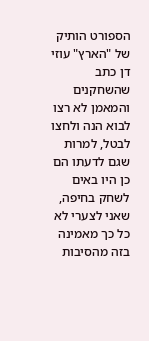הספורט הותיק של "הארץ" עוזי דן כתב שהשחקנים והמאמן לא רצו לבוא הנה ולחצו לבטל, למרות שגם לדעתו הם כן היו באים לשחק בחיפה, שאני לצערי לא כל כך מאמינה בזה מהסיבות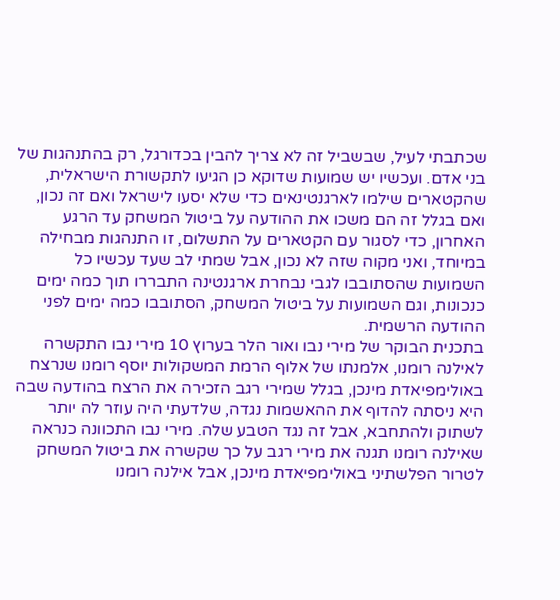שכתבתי לעיל, שבשביל זה לא צריך להבין בכדורגל, רק בהתנהגות של בני אדם. ועכשיו יש שמועות שדוקא כן הגיעו לתקשורת הישראלית, שהקטארים שילמו לארגנטינאים כדי שלא יסעו לישראל ואם זה נכון, ואם בגלל זה הם משכו את ההודעה על ביטול המשחק עד הרגע האחרון, כדי לסגור עם הקטארים על התשלום, זו התנהגות מבחילה במיוחד, ואני מקוה שזה לא נכון, אבל שמתי לב שעד עכשיו כל השמועות שהסתובבו לגבי נבחרת ארגנטינה התבררו תוך כמה ימים כנכונות, וגם השמועות על ביטול המשחק, הסתובבו כמה ימים לפני ההודעה הרשמית.
בתכנית הבוקר של מירי נבו ואור הלר בערוץ 10 מירי נבו התקשרה לאילנה רומנו, אלמנתו של אלוף הרמת המשקולות יוסף רומנו שנרצח באולימפיאדת מינכן, בגלל שמירי רגב הזכירה את הרצח בהודעה שבה היא ניסתה להדוף את ההאשמות נגדה, שלדעתי היה עוזר לה יותר לשתוק ולהתחבא, אבל זה נגד הטבע שלה. מירי נבו התכוונה כנראה שאילנה רומנו תגנה את מירי רגב על כך שקשרה את ביטול המשחק לטרור הפלשתיני באולימפיאדת מינכן, אבל אילנה רומנו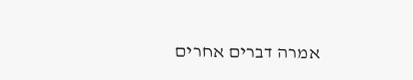אמרה דברים אחרים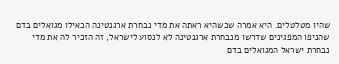שהיו מטלטלים. היא אמרה שכשהיא ראתה את מדי נבחרת ארגנטינה הכאילו מגואלים בדם שהניפו המפגינים שדרשו מנבחרת ארגנטינה לא לנסוע לישראל, זה הזכיר לה את מדי נבחרת ישראל המגואלים בדם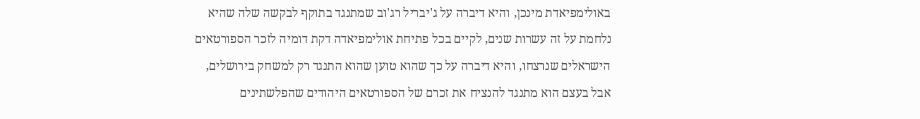באולימפיאדת מינכן, והיא דיברה על ג'יבריל רג'וב שמתנגד בתוקף לבקשה שלה שהיא נלחמת על זה עשרות שנים, לקיים בכל פתיחת אולימפיאדה דקת דומיה לזכר הספורטאים הישראלים שנרצחו, והיא דיברה על כך שהוא טוען שהוא התנגד רק למשחק בירושלים, אבל בעצם הוא מתנגד להנציח את זכרם של הספורטאים היהודים שהפלשתינים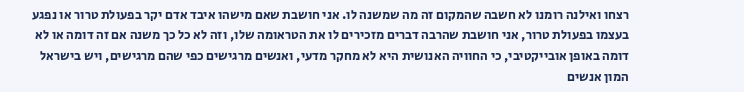רצחו ואילנה רומנו לא חשבה שהמקום זה מה שמשנה לו. אני חושבת שאם מישהו איבד אדם יקר בפעולת טרור או נפגע בעצמו בפעולת טרור, אני חושבת שהרבה דברים מזכירים לו את הטראומה שלו, וזה לא כל כך משנה אם זה דומה או לא דומה באופן אובייקטיבי, כי החוויה האנושית היא לא מחקר מדעי, ואנשים מרגישים כפי שהם מרגישים, ויש בישראל המון אנשים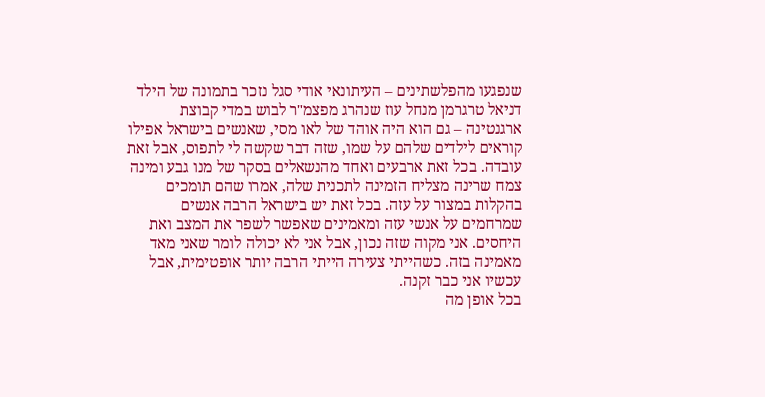שנפגעו מהפלשתינים – העיתונאי אודי סגל נזכר בתמונה של הילד דניאל טרגרמן מנחל עוז שנהרג מפצמ"ר לבוש במדי קבוצת ארגנטינה – גם הוא היה אוהד של לאו מסי, שאנשים בישראל אפילו קוראים לילדים שלהם על שמו, שזה דבר שקשה לי לתפוס, אבל זאת עובדה. בכל זאת ארבעים ואחד מהנשאלים בסקר של מנו גבע ומינה צמח שרינה מצליח הזמינה לתכנית שלה, אמרו שהם תומכים בהקלות במצור על עזה. בכל זאת יש בישראל הרבה אנשים שמרחמים על אנשי עזה ומאמינים שאפשר לשפר את המצב ואת היחסים. אני מקוה שזה נכון, אבל אני לא יכולה לומר שאני מאד מאמינה בזה. כשהייתי צעירה הייתי הרבה יותר אופטימית, אבל עכשיו אני כבר זקנה.
בכל אופן מה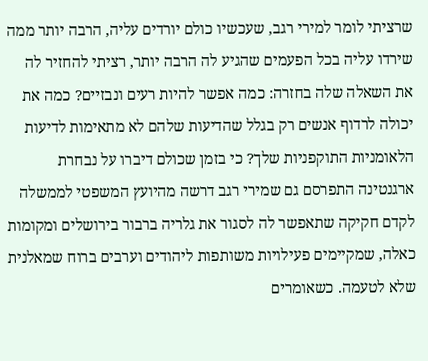שרציתי לומר למירי רגב, שעכשיו כולם יורדים עליה, הרבה יותר ממה שירדו עליה בכל הפעמים שהגיע לה הרבה יותר, רציתי להחזיר לה את השאלה שלה בחזרה: כמה אפשר להיות רעים ונבזיים? כמה את יכולה לרדוף אנשים רק בגלל שהדיעות שלהם לא מתאימות לדיעות הלאומניות התוקפניות שלך? כי בזמן שכולם דיברו על נבחרת ארגנטינה התפרסם גם שמירי רגב דרשה מהיועץ המשפטי לממשלה לקדם חקיקה שתאפשר לה לסגור את גלריה ברבור בירושלים ומקומות כאלה, שמקיימים פעילויות משותפות ליהודים וערבים ברוח שמאלנית שלא לטעמה. כשאומרים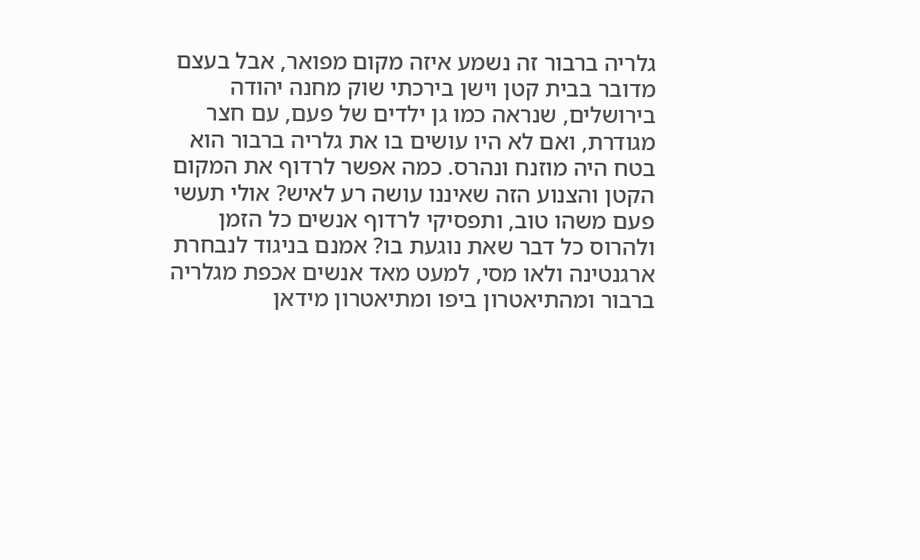גלריה ברבור זה נשמע איזה מקום מפואר, אבל בעצם מדובר בבית קטן וישן בירכתי שוק מחנה יהודה בירושלים, שנראה כמו גן ילדים של פעם, עם חצר מגודרת, ואם לא היו עושים בו את גלריה ברבור הוא בטח היה מוזנח ונהרס. כמה אפשר לרדוף את המקום הקטן והצנוע הזה שאיננו עושה רע לאיש? אולי תעשי פעם משהו טוב, ותפסיקי לרדוף אנשים כל הזמן ולהרוס כל דבר שאת נוגעת בו? אמנם בניגוד לנבחרת ארגנטינה ולאו מסי, למעט מאד אנשים אכפת מגלריה ברבור ומהתיאטרון ביפו ומתיאטרון מידאן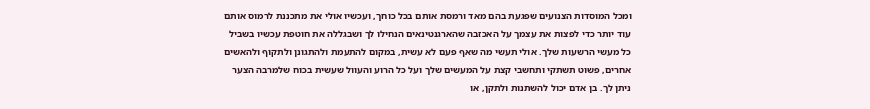ומכל המוסדות הצנועים שפגעת בהם מאד ורמסת אותם בכל כוחך, ועכשיו אולי את מתכננת לרמוס אותם עוד יותר כדי לפצות את עצמך על האכזבה שהארגנטינאים הנחילו לך ושבגללה את חוטפת עכשיו בשביל כל מעשי הרשעות שלך. אולי תעשי מה שאף פעם לא עשית, במקום להתעמת ולהתגונן ולתקוף ולהאשים אחרים, פשוט תשתקי ותחשבי קצת על המעשים שלך ועל כל הרוע והעוול שעשית בכוח שלמרבה הצער ניתן לך. בן אדם יכול להשתנות ולתקן, או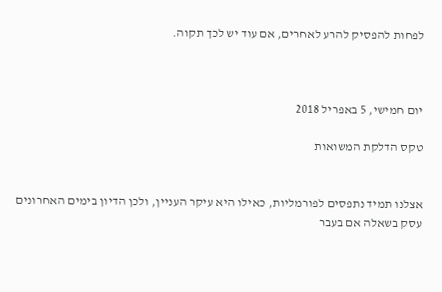לפחות להפסיק להרע לאחרים, אם עוד יש לכך תקוה.



יום חמישי, 5 באפריל 2018

טקס הדלקת המשואות


אצלנו תמיד נתפסים לפורמליות, כאילו היא עיקר העניין, ולכן הדיון בימים האחרונים עסק בשאלה אם בעבר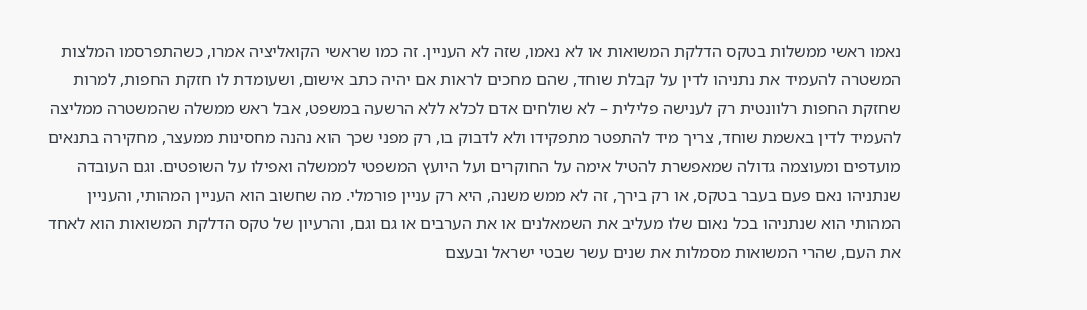נאמו ראשי ממשלות בטקס הדלקת המשואות או לא נאמו, שזה לא העניין. זה כמו שראשי הקואליציה אמרו, כשהתפרסמו המלצות המשטרה להעמיד את נתניהו לדין על קבלת שוחד, שהם מחכים לראות אם יהיה כתב אישום, ושעומדת לו חזקת החפות, למרות שחזקת החפות רלוונטית רק לענישה פלילית – לא שולחים אדם לכלא ללא הרשעה במשפט, אבל ראש ממשלה שהמשטרה ממליצה להעמיד לדין באשמת שוחד, צריך מיד להתפטר מתפקידו ולא לדבוק בו, רק מפני שכך הוא נהנה מחסינות ממעצר, מחקירה בתנאים מועדפים ומעוצמה גדולה שמאפשרת להטיל אימה על החוקרים ועל היועץ המשפטי לממשלה ואפילו על השופטים. וגם העובדה שנתניהו נאם פעם בעבר בטקס, או רק בירך, זה לא ממש משנה, היא רק עניין פורמלי. מה שחשוב הוא העניין המהותי, והעניין המהותי הוא שנתניהו בכל נאום שלו מעליב את השמאלנים או את הערבים או גם וגם, והרעיון של טקס הדלקת המשואות הוא לאחד את העם, שהרי המשואות מסמלות את שנים עשר שבטי ישראל ובעצם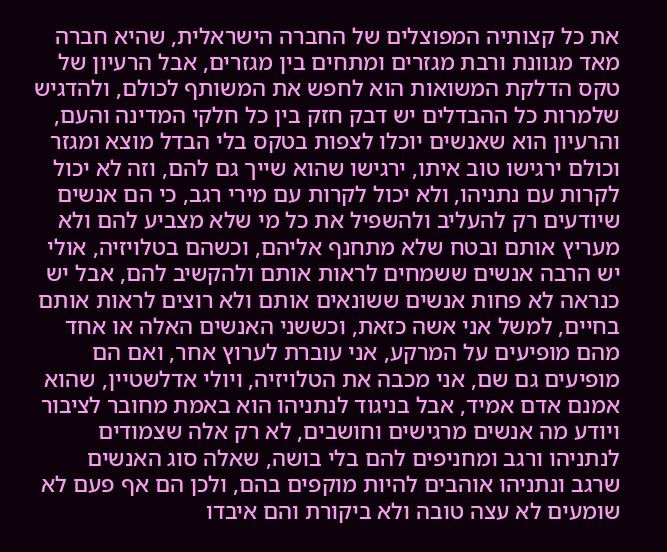את כל קצותיה המפוצלים של החברה הישראלית, שהיא חברה מאד מגוונת ורבת מגזרים ומתחים בין מגזרים, אבל הרעיון של טקס הדלקת המשואות הוא לחפש את המשותף לכולם, ולהדגיש שלמרות כל ההבדלים יש דבק חזק בין כל חלקי המדינה והעם, והרעיון הוא שאנשים יוכלו לצפות בטקס בלי הבדל מוצא ומגזר וכולם ירגישו טוב איתו, ירגישו שהוא שייך גם להם, וזה לא יכול לקרות עם נתניהו, ולא יכול לקרות עם מירי רגב, כי הם אנשים שיודעים רק להעליב ולהשפיל את כל מי שלא מצביע להם ולא מעריץ אותם ובטח שלא מתחנף אליהם, וכשהם בטלויזיה, אולי יש הרבה אנשים ששמחים לראות אותם ולהקשיב להם, אבל יש כנראה לא פחות אנשים ששונאים אותם ולא רוצים לראות אותם בחיים, למשל אני אשה כזאת, וכששני האנשים האלה או אחד מהם מופיעים על המרקע, אני עוברת לערוץ אחר, ואם הם מופיעים גם שם, אני מכבה את הטלויזיה, ויולי אדלשטיין, שהוא אמנם אדם אמיד, אבל בניגוד לנתניהו הוא באמת מחובר לציבור ויודע מה אנשים מרגישים וחושבים, לא רק אלה שצמודים לנתניהו ורגב ומחניפים להם בלי בושה, שאלה סוג האנשים שרגב ונתניהו אוהבים להיות מוקפים בהם, ולכן הם אף פעם לא שומעים לא עצה טובה ולא ביקורת והם איבדו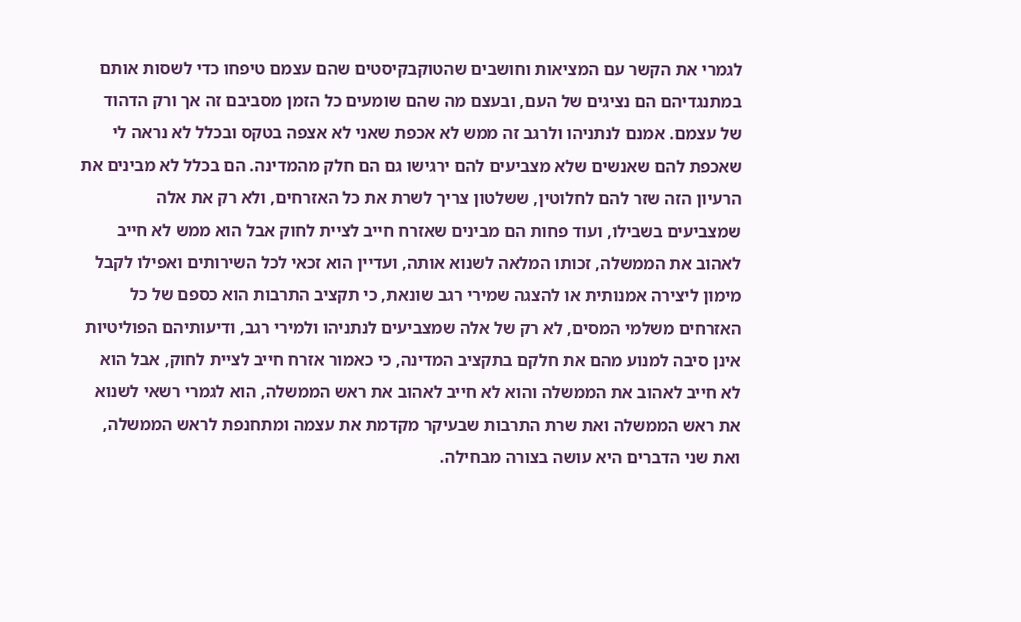לגמרי את הקשר עם המציאות וחושבים שהטוקבקיסטים שהם עצמם טיפחו כדי לשסות אותם במתנגדיהם הם נציגים של העם, ובעצם מה שהם שומעים כל הזמן מסביבם זה אך ורק הדהוד של עצמם. אמנם לנתניהו ולרגב זה ממש לא אכפת שאני לא אצפה בטקס ובכלל לא נראה לי שאכפת להם שאנשים שלא מצביעים להם ירגישו גם הם חלק מהמדינה. הם בכלל לא מבינים את הרעיון הזה שזר להם לחלוטין, ששלטון צריך לשרת את כל האזרחים, ולא רק את אלה שמצביעים בשבילו, ועוד פחות הם מבינים שאזרח חייב לציית לחוק אבל הוא ממש לא חייב לאהוב את הממשלה, זכותו המלאה לשנוא אותה, ועדיין הוא זכאי לכל השירותים ואפילו לקבל מימון ליצירה אמנותית או להצגה שמירי רגב שונאת, כי תקציב התרבות הוא כספם של כל האזרחים משלמי המסים, לא רק של אלה שמצביעים לנתניהו ולמירי רגב, ודיעותיהם הפוליטיות אינן סיבה למנוע מהם את חלקם בתקציב המדינה, כי כאמור אזרח חייב לציית לחוק, אבל הוא לא חייב לאהוב את הממשלה והוא לא חייב לאהוב את ראש הממשלה, הוא לגמרי רשאי לשנוא את ראש הממשלה ואת שרת התרבות שבעיקר מקדמת את עצמה ומתחנפת לראש הממשלה, ואת שני הדברים היא עושה בצורה מבחילה.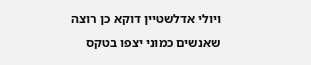ויולי אדלשטיין דוקא כן רוצה שאנשים כמוני יצפו בטקס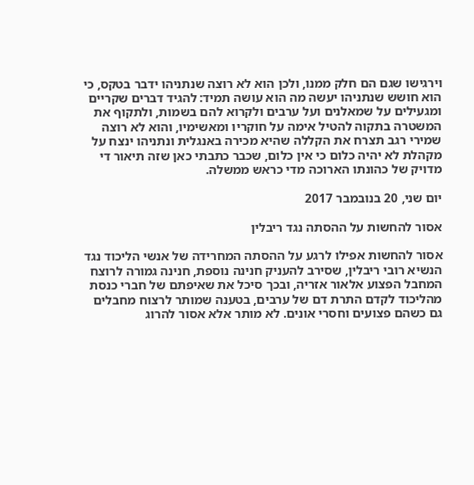וירגישו שגם הם חלק ממנו, ולכן הוא לא רוצה שנתניהו ידבר בטקס, כי הוא חושש שנתניהו יעשה מה הוא עושה תמיד: להגיד דברים שקריים ומגעילים על שמאלנים ועל ערבים ולקרוא להם בשמות, ולתקוף את המשטרה בתקוה להטיל אימה על חוקריו ומאשימיו, והוא לא רוצה שמירי רגב תצרח את הקללה שהיא מכירה באנגלית ונתניהו ינצח על מקהלת לא יהיה כלום כי אין כלום, שכבר כתבתי כאן שזה תיאור די מדויק של כהונתו הארוכה מדי כראש ממשלה.

יום שני, 20 בנובמבר 2017

אסור להחשות על ההסתה נגד ריבלין

אסור להחשות אפילו לרגע על ההסתה המחרידה של אנשי הליכוד נגד הנשיא רובי ריבלין, שסירב להעניק חנינה נוספת, חנינה גמורה לרוצח המחבל הפצוע אלאור אזריה, ובכך סיכל את שאיפתם של חברי כנסת מהליכוד לקדם התרת דם של ערבים, בטענה שמותר לרצוח מחבלים גם כשהם פצועים וחסרי אונים. לא מותר אלא אסור להרוג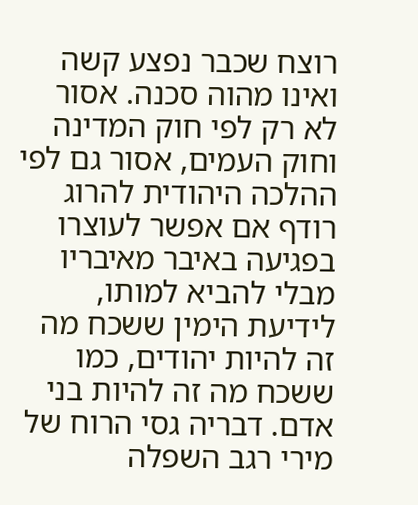רוצח שכבר נפצע קשה ואינו מהוה סכנה. אסור לא רק לפי חוק המדינה וחוק העמים, אסור גם לפי ההלכה היהודית להרוג רודף אם אפשר לעוצרו בפגיעה באיבר מאיבריו מבלי להביא למותו, לידיעת הימין ששכח מה זה להיות יהודים, כמו ששכח מה זה להיות בני אדם. דבריה גסי הרוח של מירי רגב השפלה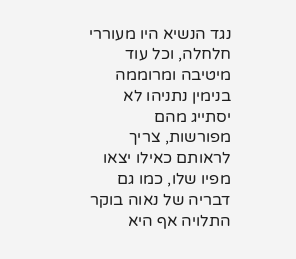נגד הנשיא היו מעוררי חלחלה, וכל עוד מיטיבה ומרוממה בנימין נתניהו לא יסתייג מהם מפורשות, צריך לראותם כאילו יצאו מפיו שלו, כמו גם דבריה של נאוה בוקר התלויה אף היא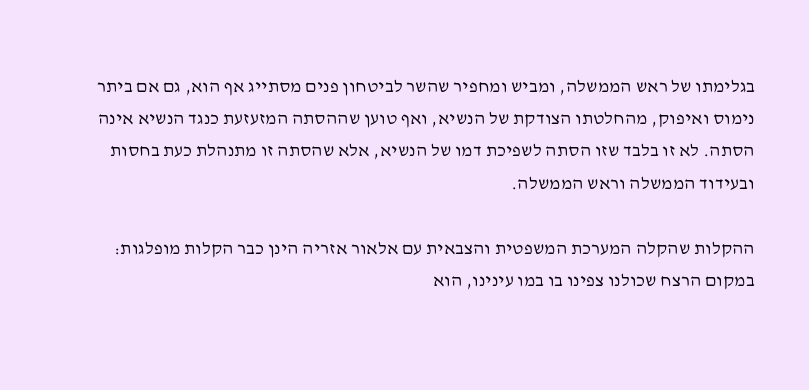בגלימתו של ראש הממשלה, ומביש ומחפיר שהשר לביטחון פנים מסתייג אף הוא, גם אם ביתר נימוס ואיפוק, מהחלטתו הצודקת של הנשיא, ואף טוען שההסתה המזעזעת כנגד הנשיא אינה הסתה. לא זו בלבד שזו הסתה לשפיכת דמו של הנשיא, אלא שהסתה זו מתנהלת כעת בחסות ובעידוד הממשלה וראש הממשלה.

ההקלות שהקלה המערכת המשפטית והצבאית עם אלאור אזריה הינן כבר הקלות מופלגות: במקום הרצח שכולנו צפינו בו במו עינינו, הוא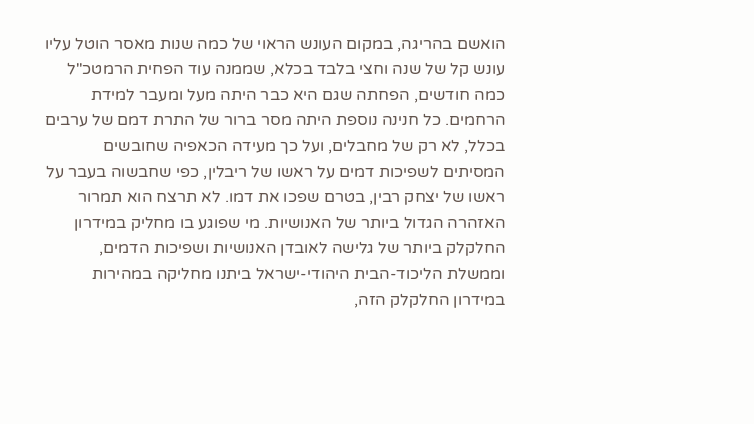הואשם בהריגה, במקום העונש הראוי של כמה שנות מאסר הוטל עליו עונש קל של שנה וחצי בלבד בכלא, שממנה עוד הפחית הרמטכ"ל כמה חודשים, הפחתה שגם היא כבר היתה מעל ומעבר למידת הרחמים. כל חנינה נוספת היתה מסר ברור של התרת דמם של ערבים בכלל, לא רק של מחבלים, ועל כך מעידה הכאפיה שחובשים המסיתים לשפיכות דמים על ראשו של ריבלין, כפי שחבשוה בעבר על ראשו של יצחק רבין, בטרם שפכו את דמו. לא תרצח הוא תמרור האזהרה הגדול ביותר של האנושיות. מי שפוגע בו מחליק במידרון החלקלק ביותר של גלישה לאובדן האנושיות ושפיכות הדמים, וממשלת הליכוד-הבית היהודי-ישראל ביתנו מחליקה במהירות במידרון החלקלק הזה,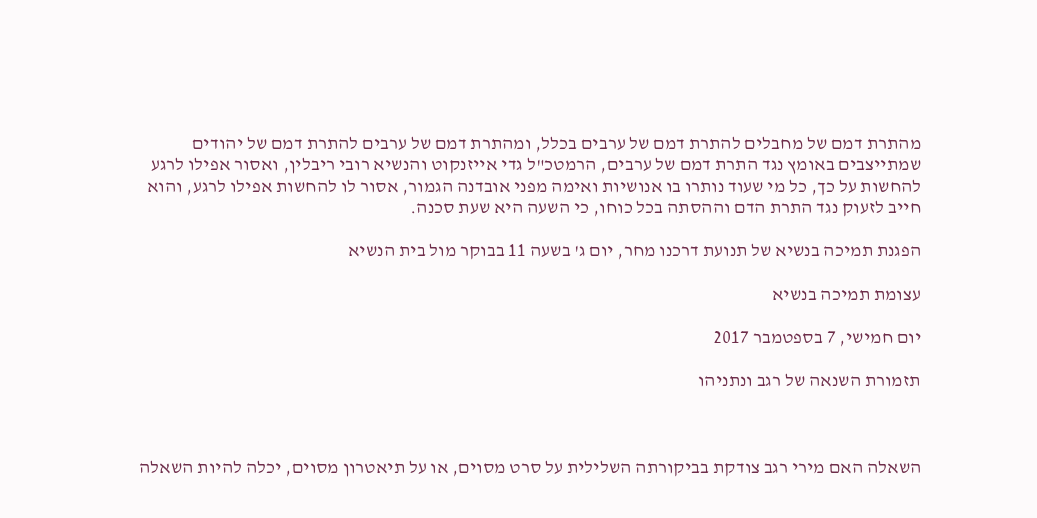מהתרת דמם של מחבלים להתרת דמם של ערבים בכלל, ומהתרת דמם של ערבים להתרת דמם של יהודים שמתייצבים באומץ נגד התרת דמם של ערבים, הרמטכ"ל גדי אייזנקוט והנשיא רובי ריבלין, ואסור אפילו לרגע להחשות על כך, כל מי שעוד נותרו בו אנושיות ואימה מפני אובדנה הגמור, אסור לו להחשות אפילו לרגע, והוא חייב לזעוק נגד התרת הדם וההסתה בכל כוחו, כי השעה היא שעת סכנה.

הפגנת תמיכה בנשיא של תנועת דרכנו מחר, יום ג' בשעה 11 בבוקר מול בית הנשיא

עצומת תמיכה בנשיא

יום חמישי, 7 בספטמבר 2017

תזמורת השנאה של רגב ונתניהו



השאלה האם מירי רגב צודקת בביקורתה השלילית על סרט מסוים, או על תיאטרון מסוים, יכלה להיות השאלה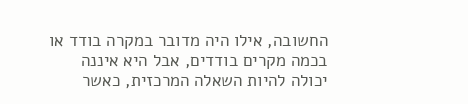החשובה, אילו היה מדובר במקרה בודד או בכמה מקרים בודדים, אבל היא איננה יכולה להיות השאלה המרכזית, כאשר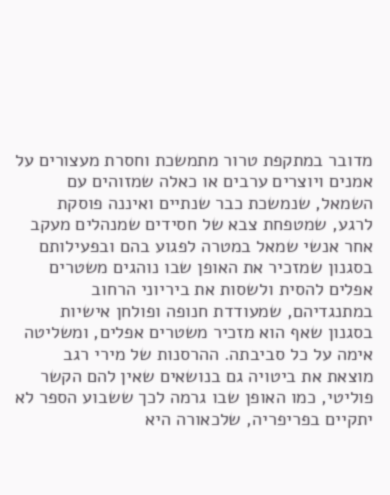מדובר במתקפת טרור מתמשכת וחסרת מעצורים על אמנים ויוצרים ערבים או כאלה שמזוהים עם השמאל, שנמשכת כבר שנתיים ואיננה פוסקת לרגע, שמטפחת צבא של חסידים שמנהלים מעקב אחר אנשי שמאל במטרה לפגוע בהם ובפעילותם בסגנון שמזכיר את האופן שבו נוהגים משטרים אפלים להסית ולשסות את ביריוני הרחוב במתנגדיהם, שמעודדת חנופה ופולחן אישיות בסגנון שאף הוא מזכיר משטרים אפלים, ומשליטה אימה על כל סביבתה. ההרסנות של מירי רגב מוצאת את ביטויה גם בנושאים שאין להם הקשר פוליטי, כמו האופן שבו גרמה לכך ששבוע הספר לא יתקיים בפריפריה, שלכאורה היא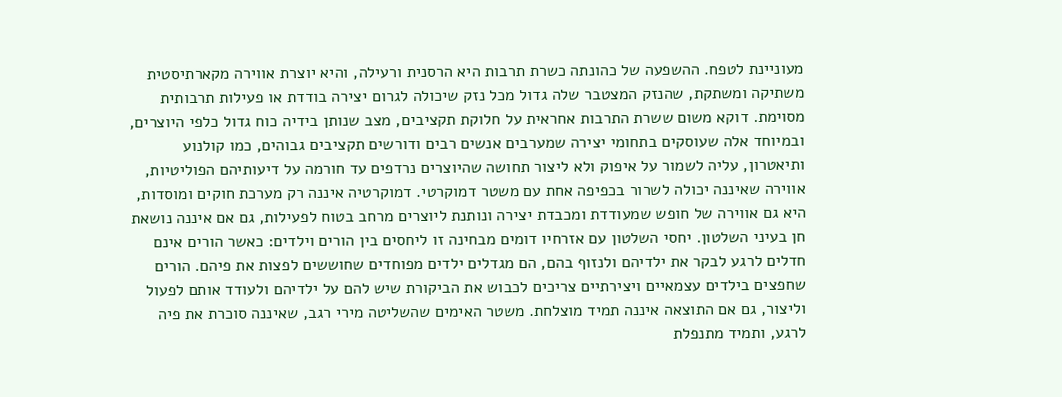מעוניינת לטפח. ההשפעה של כהונתה כשרת תרבות היא הרסנית ורעילה, והיא יוצרת אווירה מקארתיסטית משתיקה ומשתקת, שהנזק המצטבר שלה גדול מכל נזק שיכולה לגרום יצירה בודדת או פעילות תרבותית מסוימת. דוקא משום ששרת התרבות אחראית על חלוקת תקציבים, מצב שנותן בידיה כוח גדול כלפי היוצרים, ובמיוחד אלה שעוסקים בתחומי יצירה שמערבים אנשים רבים ודורשים תקציבים גבוהים, כמו קולנוע ותיאטרון, עליה לשמור על איפוק ולא ליצור תחושה שהיוצרים נרדפים עד חורמה על דיעותיהם הפוליטיות, אווירה שאיננה יכולה לשרור בכפיפה אחת עם משטר דמוקרטי. דמוקרטיה איננה רק מערכת חוקים ומוסדות, היא גם אווירה של חופש שמעודדת ומכבדת יצירה ונותנת ליוצרים מרחב בטוח לפעילות, גם אם איננה נושאת חן בעיני השלטון. יחסי השלטון עם אזרחיו דומים מבחינה זו ליחסים בין הורים וילדים: כאשר הורים אינם חדלים לרגע לבקר את ילדיהם ולנזוף בהם, הם מגדלים ילדים מפוחדים שחוששים לפצות את פיהם. הורים שחפצים בילדים עצמאיים ויצירתיים צריכים לכבוש את הביקורת שיש להם על ילדיהם ולעודד אותם לפעול וליצור, גם אם התוצאה איננה תמיד מוצלחת. משטר האימים שהשליטה מירי רגב, שאיננה סוכרת את פיה לרגע, ותמיד מתנפלת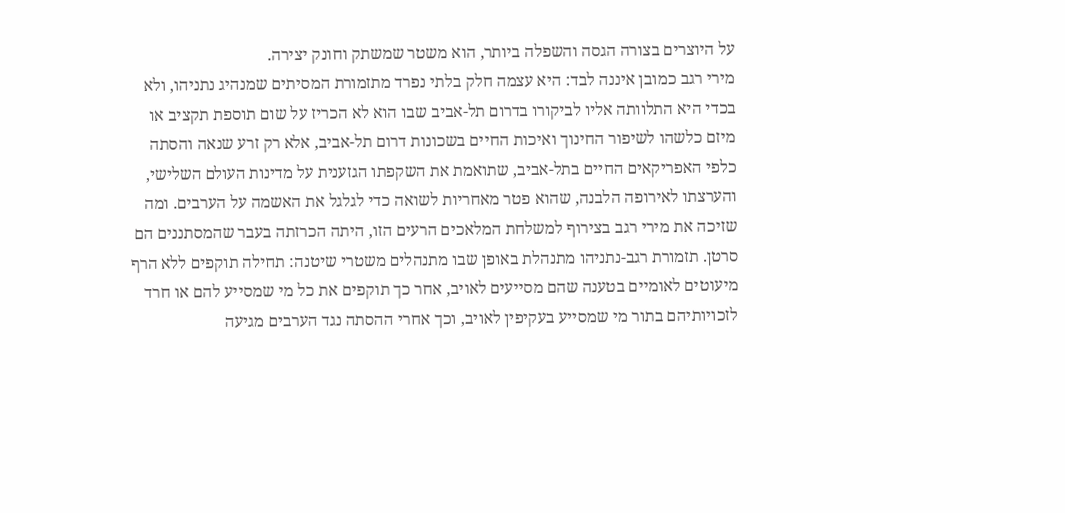על היוצרים בצורה הגסה והשפלה ביותר, הוא משטר שמשתק וחונק יצירה.
מירי רגב כמובן איננה לבד: היא עצמה חלק בלתי נפרד מתזמורת המסיתים שמנהיג נתניהו, ולא בכדי היא התלוותה אליו לביקורו בדרום תל-אביב שבו הוא לא הכריז על שום תוספת תקציב או מיזם כלשהו לשיפור החינוך ואיכות החיים בשכונות דרום תל-אביב, אלא רק זרע שנאה והסתה כלפי האפריקאים החיים בתל-אביב, שתואמת את השקפתו הגזענית על מדינות העולם השלישי, והערצתו לאירופה הלבנה, שהוא פטר מאחריות לשואה כדי לגלגל את האשמה על הערבים. ומה שזיכה את מירי רגב בצירוף למשלחת המלאכים הרעים הזו, היתה הכרזתה בעבר שהמסתננים הם סרטן. תזמורת רגב-נתניהו מתנהלת באופן שבו מתנהלים משטרי שיטנה: תחילה תוקפים ללא הרף מיעוטים לאומיים בטענה שהם מסייעים לאויב, אחר כך תוקפים את כל מי שמסייע להם או חרד לזכויותיהם בתור מי שמסייע בעקיפין לאויב, וכך אחרי ההסתה נגד הערבים מגיעה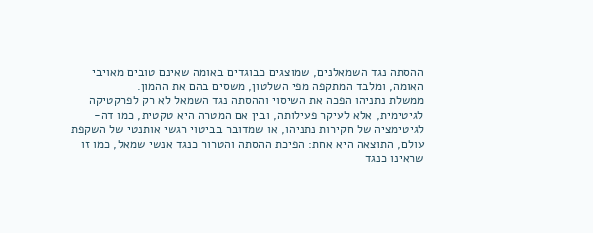ההסתה נגד השמאלנים, שמוצגים כבוגדים באומה שאינם טובים מאויבי האומה, ומלבד המתקפה מפי השלטון, משסים בהם את ההמון.
ממשלת נתניהו הפכה את השיסוי וההסתה נגד השמאל לא רק לפרקטיקה לגיטימית, אלא לעיקר פעילותה, ובין אם המטרה היא טקטית, כמו דה-לגיטימציה של חקירות נתניהו, או שמדובר בביטוי רגשי אותנטי של השקפת עולם, התוצאה היא אחת: הפיכת ההסתה והטרור כנגד אנשי שמאל, כמו זו שראינו כנגד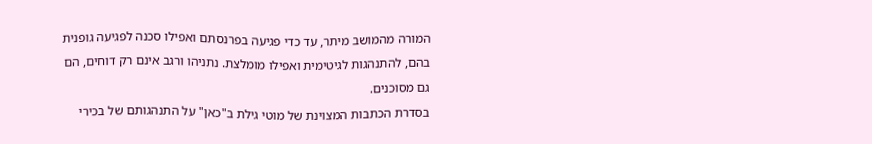המורה מהמושב מיתר, עד כדי פגיעה בפרנסתם ואפילו סכנה לפגיעה גופנית בהם, להתנהגות לגיטימית ואפילו מומלצת. נתניהו ורגב אינם רק דוחים, הם גם מסוכנים.
בסדרת הכתבות המצוינת של מוטי גילת ב"כאן" על התנהגותם של בכירי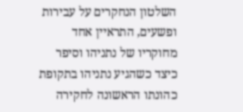השלטון הנחקרים על עבירות ופשעים, התראיין אחד מחוקריו של נתניהו וסיפר כיצד כשהגיע נתניהו בתקופת כהונתו הראשונה לחקירה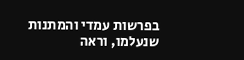בפרשות עמדי והמתנות שנעלמו, וראה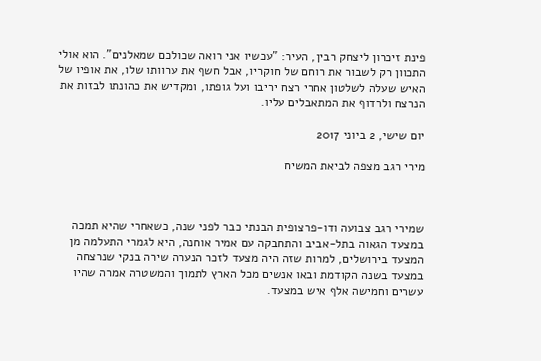פינת זיכרון ליצחק רבין, העיר: "עכשיו אני רואה שכולכם שמאלנים". הוא אולי התכוון רק לשבור את רוחם של חוקריו, אבל חשף את ערוותו שלו, את אופיו של האיש שעלה לשלטון אחרי רצח יריבו ועל גופתו, ומקדיש את כהונתו לבזות את הנרצח ולרדוף את המתאבלים עליו.

יום שישי, 2 ביוני 2017

מירי רגב מצפה לביאת המשיח



שמירי רגב צבועה ודו-פרצופית הבנתי כבר לפני שנה, כשאחרי שהיא תמכה במצעד הגאוה בתל-אביב והתחבקה עם אמיר אוחנה, היא לגמרי התעלמה מן המצעד בירושלים, למרות שזה היה מצעד לזכר הנערה שירה בנקי שנרצחה במצעד בשנה הקודמת ובאו אנשים מכל הארץ לתמוך והמשטרה אמרה שהיו עשרים וחמישה אלף איש במצעד.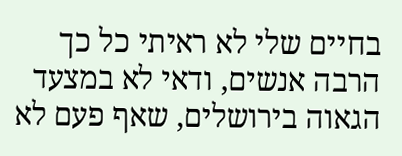בחיים שלי לא ראיתי כל כך הרבה אנשים, ודאי לא במצעד הגאוה בירושלים, שאף פעם לא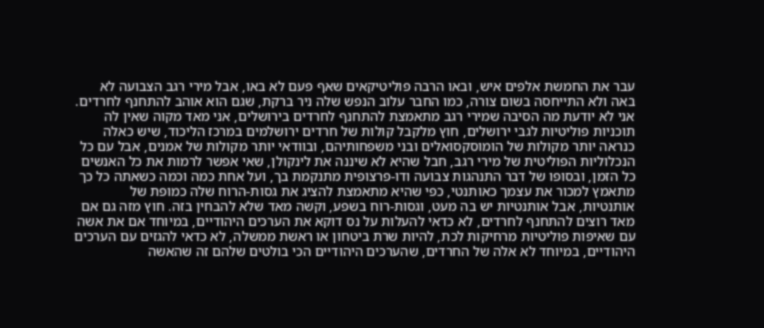עבר את החמשת אלפים איש, ובאו הרבה פוליטיקאים שאף פעם לא באו, אבל מירי רגב הצבועה לא באה ולא התייחסה בשום צורה, כמו החבר עלוב הנפש שלה ניר ברקת, שגם הוא אוהב להתחנף לחרדים. אני לא יודעת מה הסיבה שמירי רגב מתאמצת להתחנף לחרדים בירושלים, אני מאד מקוה שאין לה תוכניות פוליטיות לגבי ירושלים, חוץ מלקבל קולות של חרדים ירושלמים במרכז הליכוד, שיש כאלה כנראה יותר מקולות של הומוסקסואלים ובני משפחותיהם, ובוודאי יותר מקולות של אמנים, אבל עם כל הנכלוליות הפוליטית של מירי רגב, חבל שהיא לא שיננה את לינקולן, שאי אפשר לרמות את כל האנשים כל הזמן, ובסופו של דבר התנהגות צבועה ודו-פרצופית מתנקמת בך, ועל אחת כמה וכמה כשאתה כל כך מתאמץ למכור את עצמך כאותנטי, כפי שהיא מתאמצת להציג את גסות-הרוח שלה כמופת של אותנטיות, אבל אותנטיות יש בה מעט, וגסות-רוח בשפע, וקשה מאד שלא להבחין בזה. חוץ מזה גם אם מאד רוצים להתחנף לחרדים, לא כדאי להעלות על נס דוקא את הערכים היהודיים, במיוחד אם את אשה עם שאיפות פוליטיות מרחיקות לכת, להיות שרת ביטחון או ראשת ממשלה, לא כדאי להגזים עם הערכים היהודיים, במיוחד לא אלה של החרדים, שהערכים היהודיים הכי בולטים שלהם זה שהאשה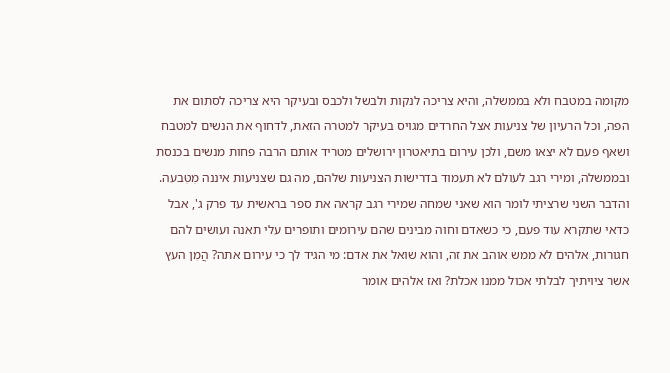מקומה במטבח ולא בממשלה, והיא צריכה לנקות ולבשל ולכבס ובעיקר היא צריכה לסתום את הפה, וכל הרעיון של צניעות אצל החרדים מגויס בעיקר למטרה הזאת, לדחוף את הנשים למטבח ושאף פעם לא יצאו משם, ולכן עירום בתיאטרון ירושלים מטריד אותם הרבה פחות מנשים בכנסת ובממשלה, ומירי רגב לעולם לא תעמוד בדרישות הצניעות שלהם, מה גם שצניעות איננה מִטִּבעה. והדבר השני שרציתי לומר הוא שאני שמחה שמירי רגב קראה את ספר בראשית עד פרק ג', אבל כדאי שתקרא עוד פעם, כי כשאדם וחוה מבינים שהם עירומים ותופרים עלי תאנה ועושים להם חגורות, אלהים לא ממש אוהב את זה, והוא שואל את אדם: מי הגיד לך כי עירום אתה? הֲמִן העץ אשר ציויתיך לבלתי אכול ממנו אכלת? ואז אלהים אומר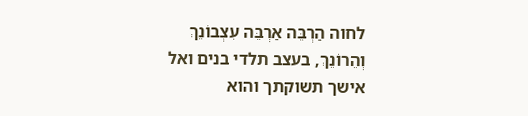לחוה הַרְבֵּה אַרְבֵּה עִצְבוֹנֵךְ וְהֵרוֹנֵךְ, בעצב תלדי בנים ואל אישך תשוקתך והוא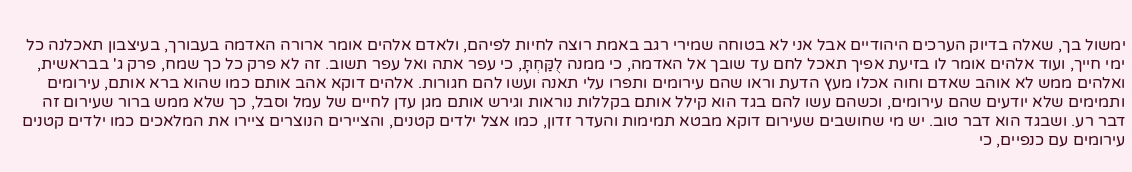ימשול בך, שאלה בדיוק הערכים היהודיים אבל אני לא בטוחה שמירי רגב באמת רוצה לחיות לפיהם, ולאדם אלהים אומר ארורה האדמה בעבורך, בעיצבון תאכלנה כל ימי חייך, ועוד אלהים אומר לו בזיעת אפיך תאכל לחם עד שובך אל האדמה, כי ממנה לֻקַּחְתָּ, כי עפר אתה ואל עפר תשוב. זה לא פרק כל כך שמח, פרק ג' בבראשית, ואלהים ממש לא אוהב שאדם וחוה אכלו מעץ הדעת וראו שהם עירומים ותפרו עלי תאנה ועשו להם חגורות. אלהים דוקא אהב אותם כמו שהוא ברא אותם, עירומים ותמימים שלא יודעים שהם עירומים, וכשהם עשו להם בגד הוא קילל אותם בקללות נוראות וגירש אותם מגן עדן לחיים של עמל וסבל, כך שלא ממש ברור שעירום זה דבר רע. ושבגד הוא דבר טוב. יש מי שחושבים שעירום דוקא מבטא תמימות והעדר זדון, כמו אצל ילדים קטנים, והציירים הנוצרים ציירו את המלאכים כמו ילדים קטנים עירומים עם כנפיים, כי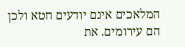המלאכים אינם יודעים חטא ולכן הם עירומים. את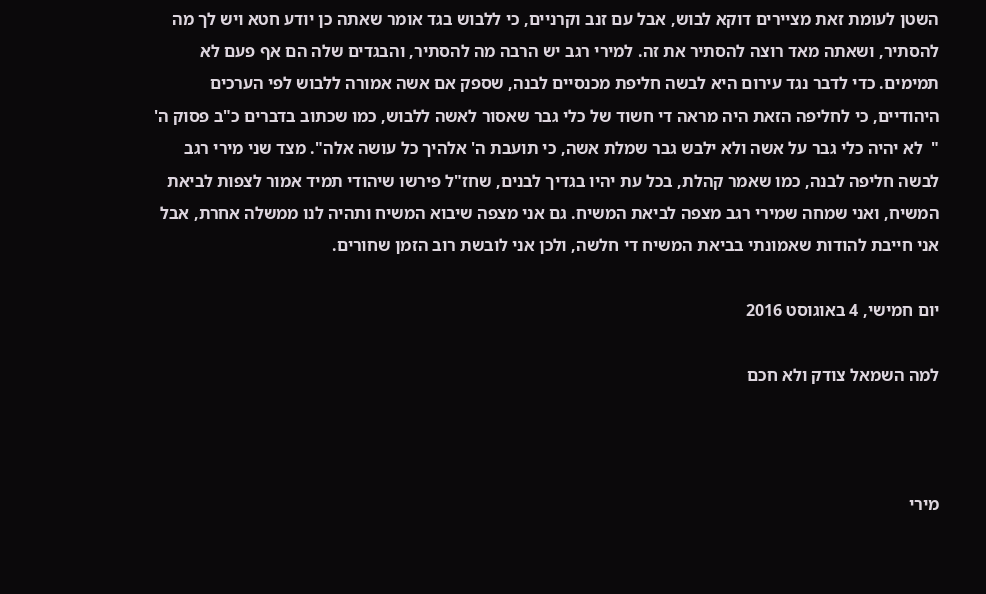השטן לעומת זאת מציירים דוקא לבוש, אבל עם זנב וקרניים, כי ללבוש בגד אומר שאתה כן יודע חטא ויש לך מה להסתיר, ושאתה מאד רוצה להסתיר את זה. למירי רגב יש הרבה מה להסתיר, והבגדים שלה הם אף פעם לא תמימים. כדי לדבר נגד עירום היא לבשה חליפת מכנסיים לבנה, שספק אם אשה אמורה ללבוש לפי הערכים היהודיים, כי לחליפה הזאת היה מראה די חשוד של כלי גבר שאסור לאשה ללבוש, כמו שכתוב בדברים כ"ב פסוק ה' "  לא יהיה כלי גבר על אשה ולא ילבש גבר שמלת אשה, כי תועבת ה' אלהיך כל עושה אלה". מצד שני מירי רגב לבשה חליפה לבנה, כמו שאמר קהלת, בכל עת יהיו בגדיך לבנים, שחז"ל פירשו שיהודי תמיד אמור לצפות לביאת המשיח, ואני שמחה שמירי רגב מצפה לביאת המשיח. גם אני מצפה שיבוא המשיח ותהיה לנו ממשלה אחרת, אבל אני חייבת להודות שאמונתי בביאת המשיח די חלשה, ולכן אני לובשת רוב הזמן שחורים.

יום חמישי, 4 באוגוסט 2016

למה השמאל צודק ולא חכם



מירי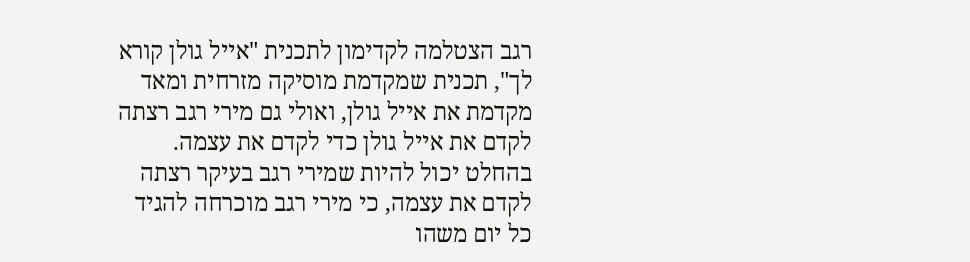רגב הצטלמה לקדימון לתכנית "אייל גולן קורא לך", תכנית שמקדמת מוסיקה מזרחית ומאד מקדמת את אייל גולן, ואולי גם מירי רגב רצתה לקדם את אייל גולן כדי לקדם את עצמה. בהחלט יכול להיות שמירי רגב בעיקר רצתה לקדם את עצמה, כי מירי רגב מוכרחה להגיד כל יום משהו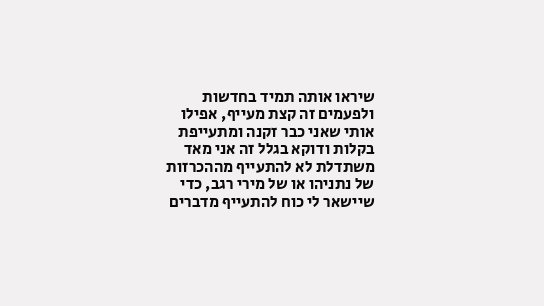שיראו אותה תמיד בחדשות ולפעמים זה קצת מעייף, אפילו אותי שאני כבר זקנה ומתעייפת בקלות ודוקא בגלל זה אני מאד משתדלת לא להתעייף מההכרזות של נתניהו או של מירי רגב, כדי שיישאר לי כוח להתעייף מדברים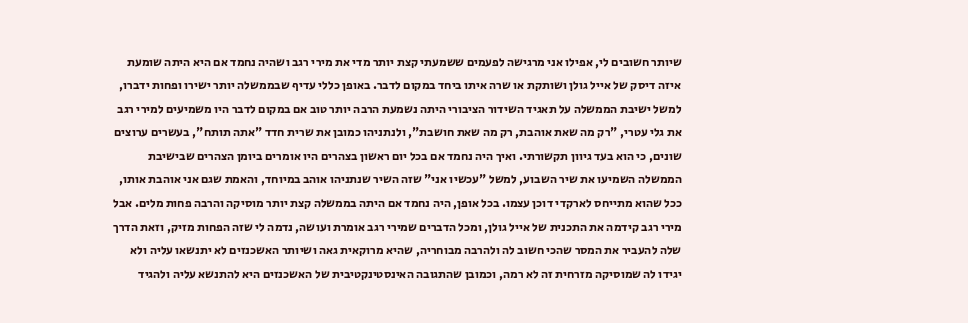שיותר חשובים לי, אפילו אני מרגישה לפעמים ששמעתי קצת יותר מדי את מירי רגב ושהיה נחמד אם היא היתה שומעת איזה דיסק של אייל גולן ושותקת או שרה איתו ביחד במקום לדבר. באופן כללי עדיף שבממשלה יותר ישירו ופחות ידברו, למשל ישיבת הממשלה על תאגיד השידור הציבורי היתה נשמעת הרבה יותר טוב אם במקום לדבר היו משמיעים למירי רגב את גלי עטרי, "רק מה שאת אוהבת, רק מה שאת חושבת", ולנתניהו כמובן את שרית חדד "אתה תותח", בעשרים ערוצים שונים, כי הוא בעד גיוון תקשורתי. ואיך היה נחמד אם בכל יום ראשון בצהרים היו אומרים ביומן הצהרים שבישיבת הממשלה השמיעו את שיר השבוע, למשל "עכשיו אני" שזה השיר שנתניהו אוהב במיוחד, והאמת שגם אני אוהבת אותו, ככל שהוא מתייחס לארקדי דוכן עצמו. בכל אופן, היה נחמד אם היתה בממשלה קצת יותר מוסיקה והרבה פחות מלים. אבל מירי רגב קידמה את התכנית של אייל גולן, ומכל הדברים שמירי רגב אומרת ועושה, נדמה לי שזה הפחות מזיק, וזאת הדרך שלה להעביר את המסר שהכי חשוב לה ולהרבה מבוחריה, שהיא מרוקאית גאה ושיותר האשכנזים לא יתנשאו עליה ולא יגידו לה שמוסיקה מזרחית זה לא רמה, וכמובן שהתגובה האינסטינקטיבית של האשכנזים היא להתנשא עליה ולהגיד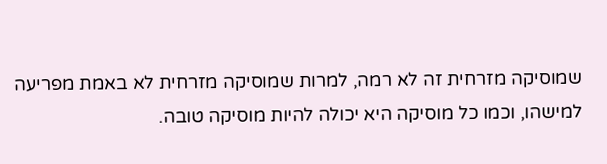שמוסיקה מזרחית זה לא רמה, למרות שמוסיקה מזרחית לא באמת מפריעה למישהו, וכמו כל מוסיקה היא יכולה להיות מוסיקה טובה.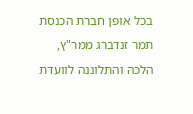בכל אופן חברת הכנסת תמר זנדברג ממר"ץ, הלכה והתלוננה לוועדת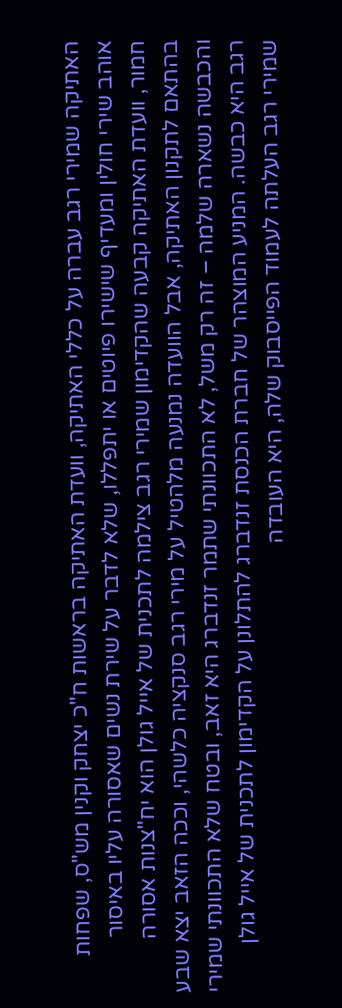האתיקה שמירי רגב עברה על כללי האתיקה, וועדת האתיקה בראשות ח"כ יצחק וקנין מש"ס, שפחות אוהב שירי חולין ומעדיף שישירו פיוטים או יתפללו, שלא לדבר על שירת נשים שאסורה עליו באיסור חמור, וועדת האתיקה קבעה שהקדימון שמירי רגב צילמה לתכנית של אייל גולן הוא יח"צנות אסורה בהתאם לתקנון האתיקה, אבל הוועדה נמנעה מלהטיל על מירי רגב סנקציה כלשהי, וככה הזאב יצא שבע והכבשה נשארה שלמה – זה רק משל, לא התכוונתי שתמר זנדברג היא זאב, ובטח שלא התכוונתי שמירי רגב היא כבשה. המניע המוצהר של חברת הכנסת זנדברג להתלונן על הקדימון לתכנית של אייל גולן שמירי רגב העלתה לעמוד הפייסבוק שלה, היא העובדה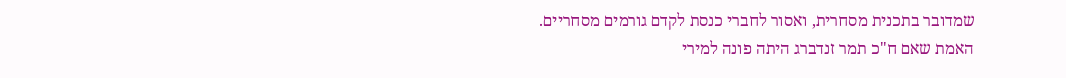שמדובר בתכנית מסחרית, ואסור לחברי כנסת לקדם גורמים מסחריים.
האמת שאם ח"כ תמר זנדברג היתה פונה למירי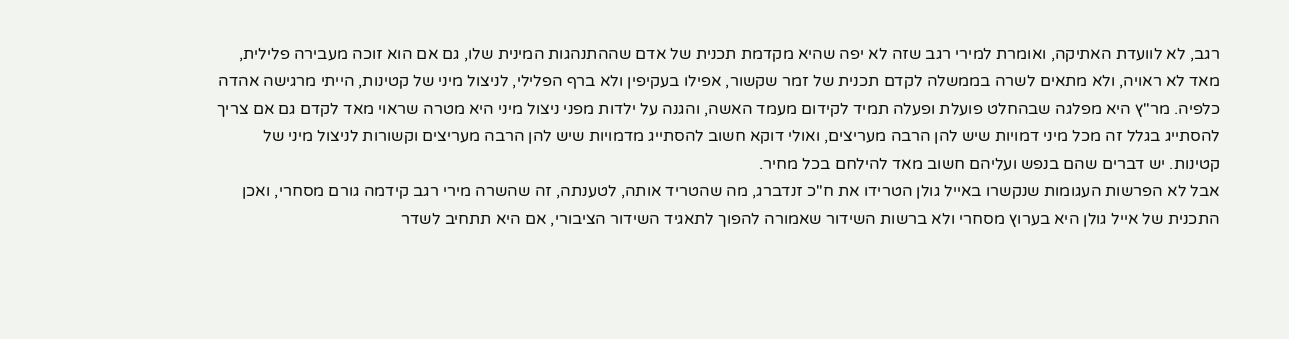רגב, לא לוועדת האתיקה, ואומרת למירי רגב שזה לא יפה שהיא מקדמת תכנית של אדם שההתנהגות המינית שלו, גם אם הוא זוכה מעבירה פלילית, מאד לא ראויה, ולא מתאים לשרה בממשלה לקדם תכנית של זמר שקשור, אפילו בעקיפין ולא ברף הפלילי, לניצול מיני של קטינות, הייתי מרגישה אהדה כלפיה. מר"ץ היא מפלגה שבהחלט פועלת ופעלה תמיד לקידום מעמד האשה, והגנה על ילדות מפני ניצול מיני היא מטרה שראוי מאד לקדם גם אם צריך להסתייג בגלל זה מכל מיני דמויות שיש להן הרבה מעריצים, ואולי דוקא חשוב להסתייג מדמויות שיש להן הרבה מעריצים וקשורות לניצול מיני של קטינות. יש דברים שהם בנפש ועליהם חשוב מאד להילחם בכל מחיר.
אבל לא הפרשות העגומות שנקשרו באייל גולן הטרידו את ח"כ זנדברג, מה שהטריד אותה, לטענתה, זה שהשרה מירי רגב קידמה גורם מסחרי, ואכן התכנית של אייל גולן היא בערוץ מסחרי ולא ברשות השידור שאמורה להפוך לתאגיד השידור הציבורי, אם היא תתחיב לשדר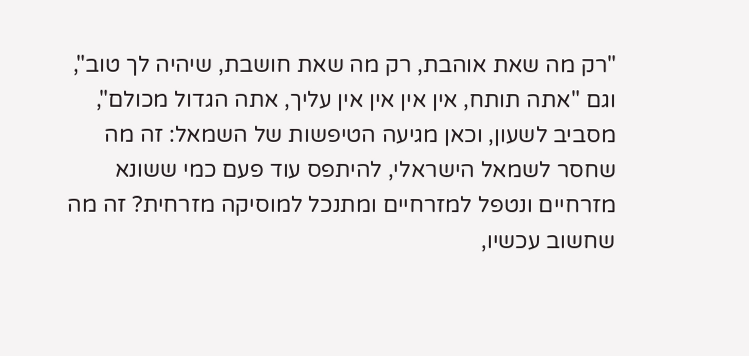"רק מה שאת אוהבת, רק מה שאת חושבת, שיהיה לך טוב", וגם "אתה תותח, אין אין אין אין עליך, אתה הגדול מכולם", מסביב לשעון, וכאן מגיעה הטיפשות של השמאל: זה מה שחסר לשמאל הישראלי, להיתפס עוד פעם כמי ששונא מזרחיים ונטפל למזרחיים ומתנכל למוסיקה מזרחית? זה מה שחשוב עכשיו,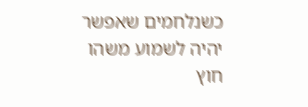כשנלחמים שאפשר יהיה לשמוע משהו חוץ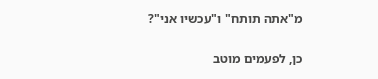מ"אתה תותח" ו"עכשיו אני"?

כן, לפעמים מוטב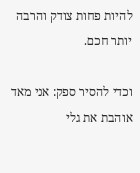להיות פחות צודק והרבה יותר חכם.

וכדי להסיר ספק: אני מאד אוהבת את גלי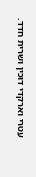עטרי וארקדי דוכין ושרית חדד.